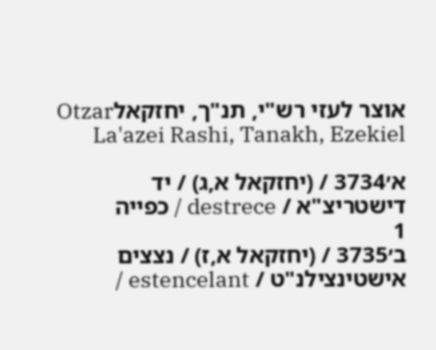אוצר לעזי רש"י, תנ"ך, יחזקאלOtzar La'azei Rashi, Tanakh, Ezekiel

א׳3734 / (יחזקאל א,ג) / יד
דישטריצ"א / destrece / כפייה
1
ב׳3735 / (יחזקאל א,ז) / נצצים
אישטינצילנ"ט / estencelant /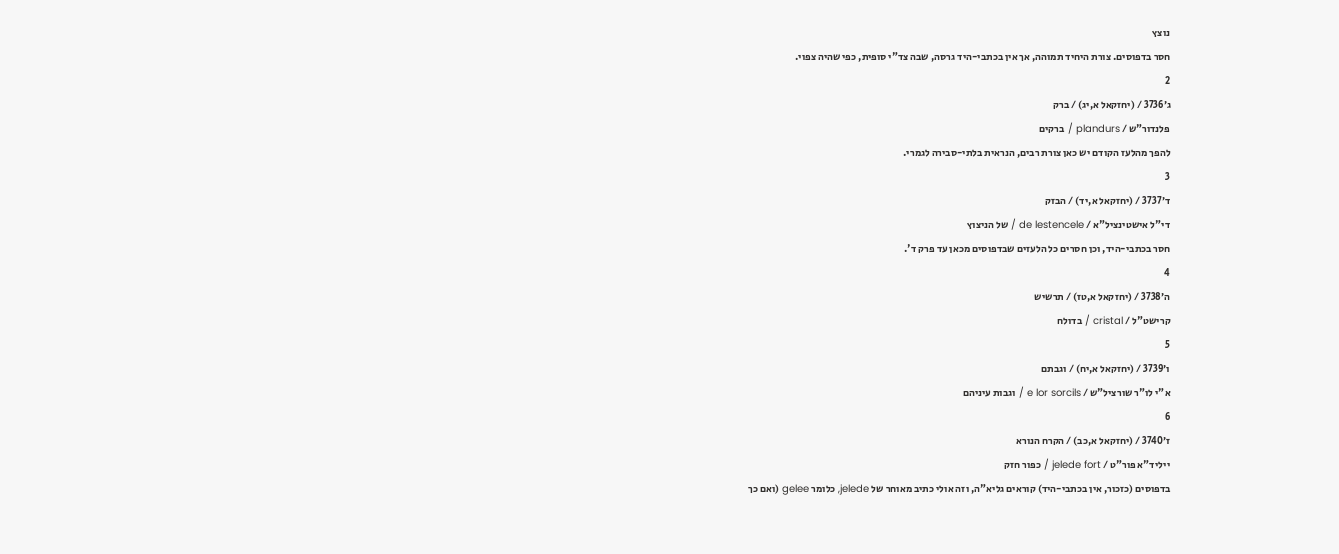נוצץ
חסר בדפוסים. צורת היחיד תמוהה, אך אין בכתבי-היד גרסה, שבה צד"י סופית, כפי שהיה צפוי.
2
ג׳3736 / (יחזקאל א,יג) / ברק
פלנדור"ש / plandurs / ברקים
להפך מהלעז הקודם יש כאן צורת רבים, הנראית בלתי-סבירה לגמרי.
3
ד׳3737 / (יחזקאל א,יד) / הבזק
די"ל אישטינציל"א / de lestencele / של הניצוץ
חסר בכתבי-היד, וכן חסרים כל הלעזים שבדפוסים מכאן עד פרק ד'.
4
ה׳3738 / (יחזקאל א,טז) / תרשיש
קרישט"ל / cristal / בדולח
5
ו׳3739 / (יחזקאל א,יח) / וגבתם
א"י לו"ר שורציל"ש / e lor sorcils / וגבות עיניהם
6
ז׳3740 / (יחזקאל א,כב) / הקרח הנורא
ייליד"א פור"ט / jelede fort / כפור חזק
בדפוסים (כזכור, אין בכתבי-היד) קוראים גליא"ה, וזה אולי כתיב מאוחר של jelede, כלומר gelee (ואם כך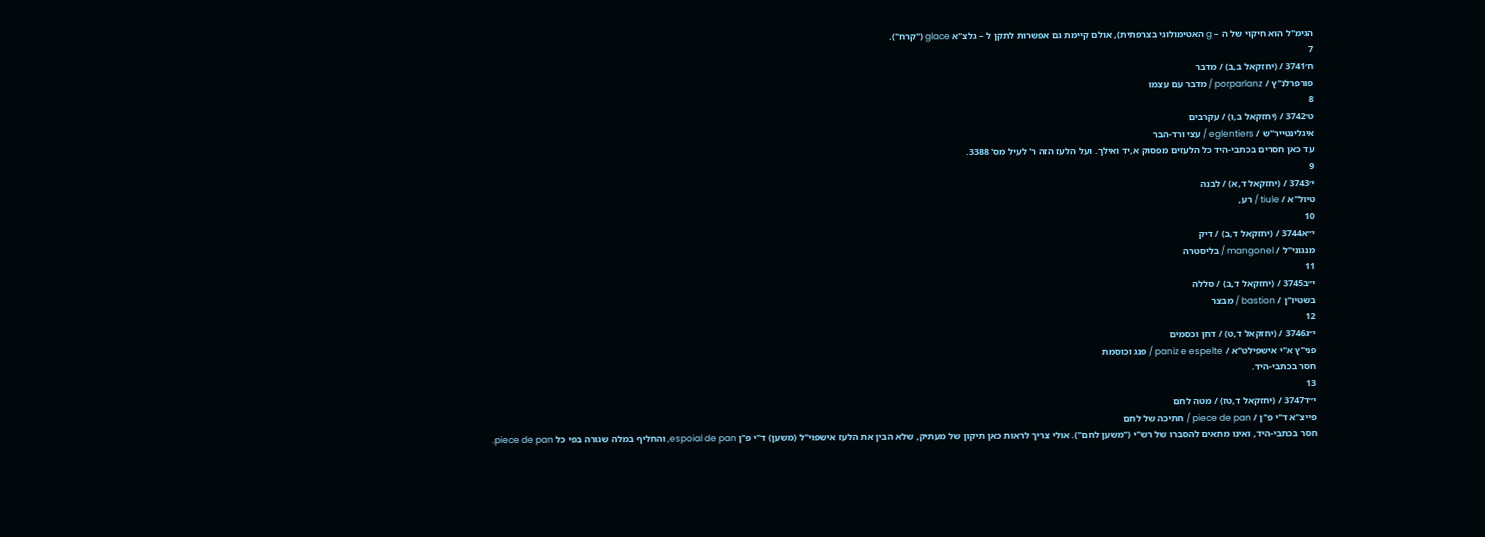הגימ"ל הוא חיקוי של ה – g האטימולוגי בצרפתית), אולם קיימת גם אפשרות לתקן ל – גלצ"א glace ("קרח").
7
ח׳3741 / (יחזקאל ב,ב) / מדבר
פורפרלנ"ץ / porparlanz / מדבר עם עצמו
8
ט׳3742 / (יחזקאל ב,ו) / עקרבים
איגלינטייר"ש / eglentiers / עצי ורד-הבר
עד כאן חסרים בכתבי-היד כל הלעזים מפסוק א,יד ואילך. ועל הלעז הזה ר' לעיל מס' 3388.
9
י׳3743 / (יחזקאל ד,א) / לבנה
טיול"א / tiule / רע,
10
י״א3744 / (יחזקאל ד,ב) / דיק
מנגוני"ל / mangonel / בליסטרה
11
י״ב3745 / (יחזקאל ד,ב) / סללה
בשטיו"ן / bastion / מבצר
12
י״ג3746 / (יחזקאל ד,ט) / דחן וכסמים
פני"ץ א"י אישפילט"א / paniz e espelte / פנג וכוסמת
חסר בכתבי-היד.
13
י״ד3747 / (יחזקאל ד,טז) / מטה לחם
פייצ"א ד"י פ"ן / piece de pan / חתיכה של לחם
חסר בכתבי-היד, ואינו מתאים להסברו של רש"י ("משען לחם"). אולי צריך לראות כאן תיקון של מעתיק, שלא הבין את הלעז אישפוי"ל (משען) ד"י פ"ן espoial de pan, והחליף במלה שגורה בפי כל piece de pan.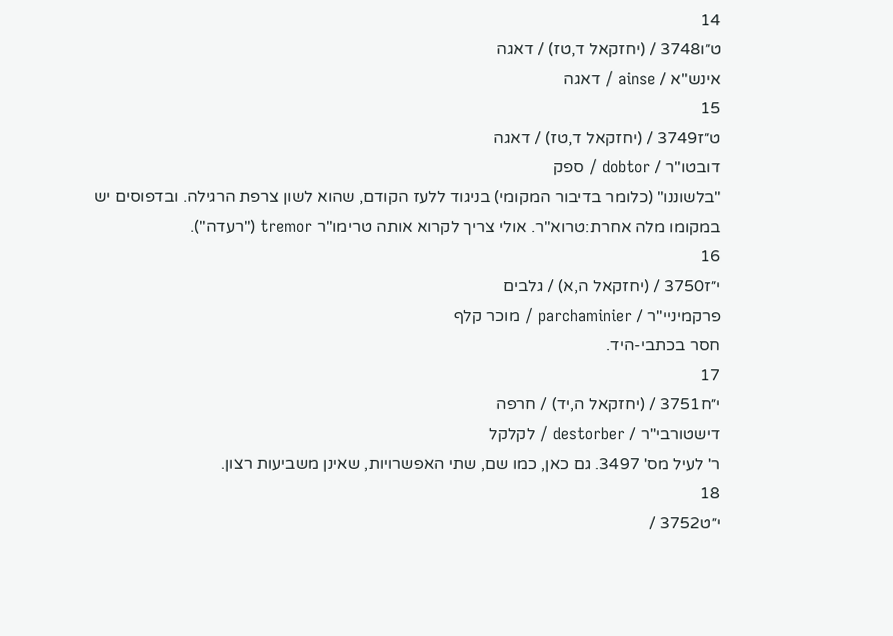14
ט״ו3748 / (יחזקאל ד,טז) / דאגה
אינש"א / ainse / דאגה
15
ט״ז3749 / (יחזקאל ד,טז) / דאגה
דובטו"ר / dobtor / ספק
"בלשוננו" (כלומר בדיבור המקומי) בניגוד ללעז הקודם, שהוא לשון צרפת הרגילה. ובדפוסים יש במקומו מלה אחרת:טרוא"ר. אולי צריך לקרוא אותה טרימו"ר tremor ("רעדה").
16
י״ז3750 / (יחזקאל ה,א) / גלבים
פרקמיניי"ר / parchaminier / מוכר קלף
חסר בכתבי-היד.
17
י״ח3751 / (יחזקאל ה,יד) / חרפה
דישטורבי"ר / destorber / לקלקל
ר' לעיל מס' 3497. גם כאן, כמו שם, שתי האפשרויות, שאינן משביעות רצון.
18
י״ט3752 /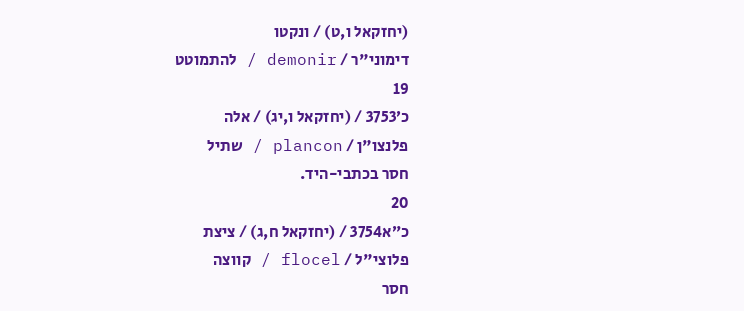(יחזקאל ו,ט) / ונקטו
דימוני"ר / demonir / להתמוטט
19
כ׳3753 / (יחזקאל ו,יג) / אלה
פלנצו"ן / plancon / שתיל
חסר בכתבי-היד.
20
כ״א3754 / (יחזקאל ח,ג) / ציצת
פלוצי"ל / flocel / קווצה
חסר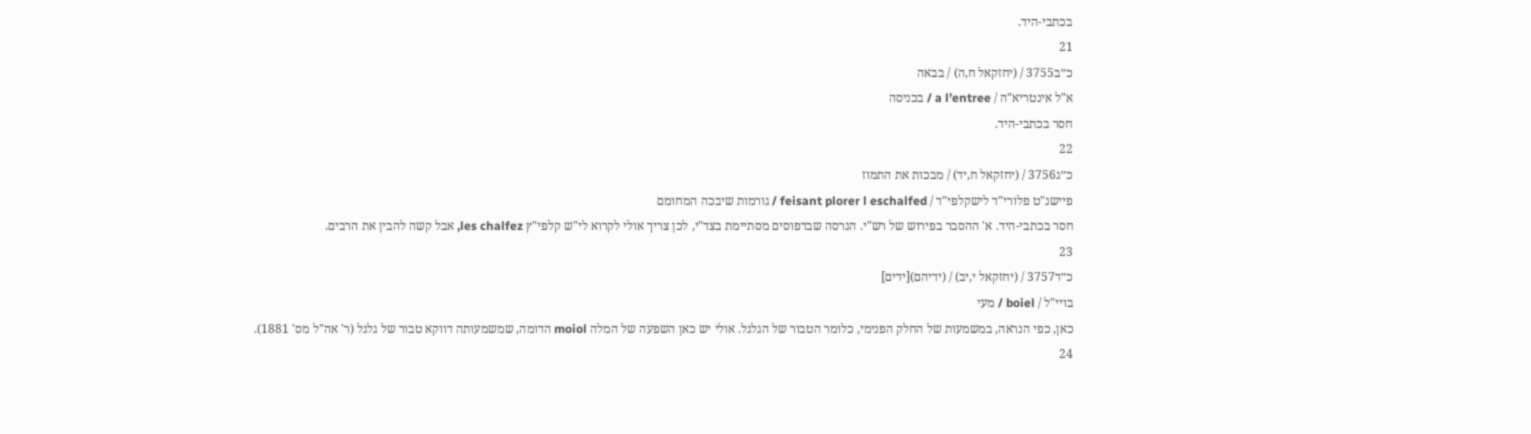בכתבי-היד.
21
כ״ב3755 / (יחזקאל ח,ה) / בבאה
א"ל אינטריא"ה / a l’entree / בכניסה
חסר בכתבי-היד.
22
כ״ג3756 / (יחזקאל ח,יד) / מבכות את התמוז
פיישנ"ט פלורי"ד לישקלפי"ד / feisant plorer l eschalfed / גורמות שיבכה המחומם
חסר בכתבי-היד. א' ההסבר בפירוש של רש"י. הגרסה שבדפוסים מסתיימת בצד"י, לכן צריך אולי לקרוא לי"ש קלפי"ץ les chalfez, אבל קשה להבין את הרבים.
23
כ״ד3757 / (יחזקאל י,יב) / (ידיהם)[ידים]
בויי"ל / boiel / מעי
כאן, כפי הנראה, במשמעות של החלק הפנימי, כלומר הטבור של הגלגל. אולי יש כאן השפעה של המלה moiol הדומה, שמשמעותה דווקא טבור של גלגל (ר' אה"ל מס' 1881).
24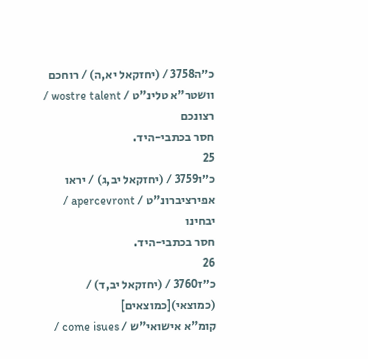כ״ה3758 / (יחזקאל יא,ה) / רוחכם
וושטר"א טלינ"ט / wostre talent / רצונכם
חסר בכתבי-היד.
25
כ״ו3759 / (יחזקאל יב,ג) / יראו
אפירציברונ"ט / apercevront / יבחינו
חסר בכתבי-היד.
26
כ״ז3760 / (יחזקאל יב,ד) / (כמוצאי)[כמוצאים]
קומ"א אישואי"ש / come isues /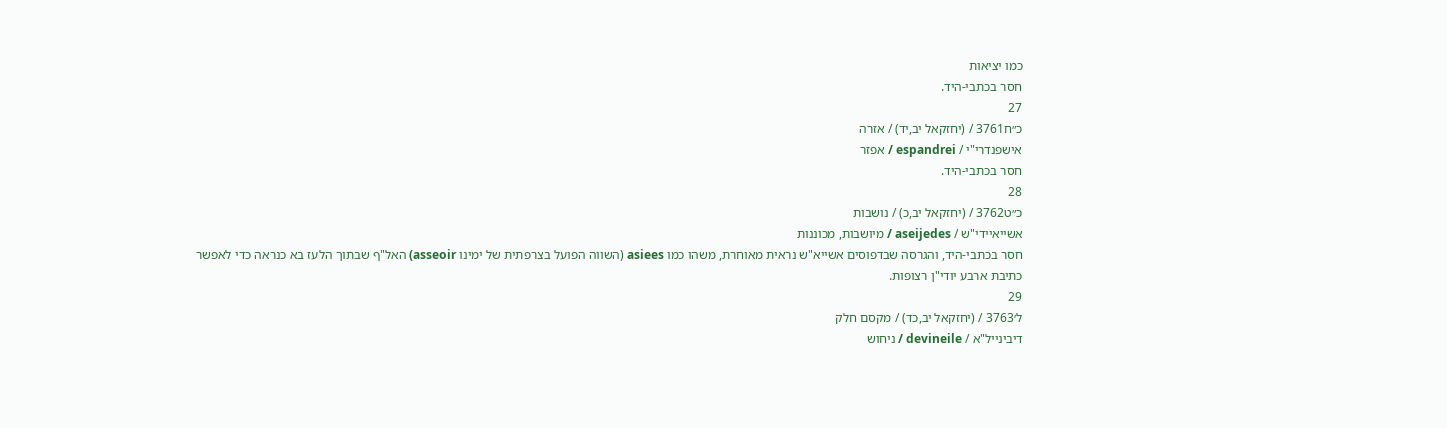כמו יציאות
חסר בכתבי-היד.
27
כ״ח3761 / (יחזקאל יב,יד) / אזרה
אישפנדרי"י / espandrei / אפזר
חסר בכתבי-היד.
28
כ״ט3762 / (יחזקאל יב,כ) / נושבות
אשייאיידי"ש / aseijedes / מיושבות, מכוננות
חסר בכתבי-היד, והגרסה שבדפוסים אשייא"ש נראית מאוחרת, משהו כמו asiees (השווה הפועל בצרפתית של ימינו asseoir) האל"ף שבתוך הלעז בא כנראה כדי לאפשר כתיבת ארבע יודי"ן רצופות.
29
ל׳3763 / (יחזקאל יב,כד) / מקסם חלק
דיבינייל"א / devineile / ניחוש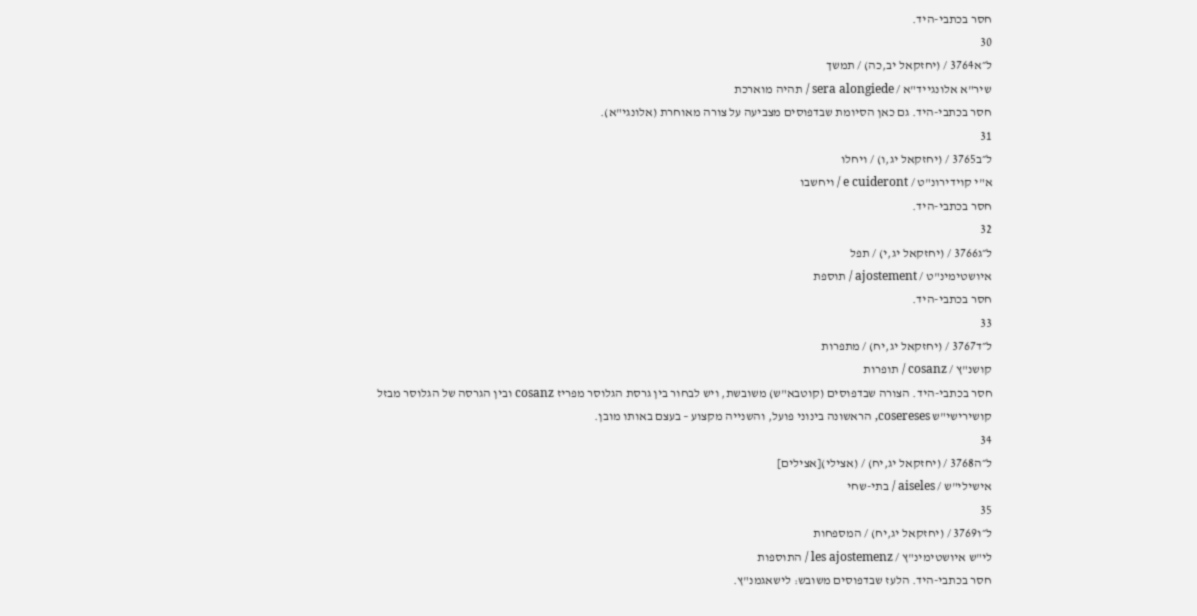חסר בכתבי-היד.
30
ל״א3764 / (יחזקאל יב,כה) / תמשך
שיר"א אלונגייד"א / sera alongiede / תהיה מוארכת
חסר בכתבי-היד. גם כאן הסיומת שבדפוסים מצביעה על צורה מאוחרת (אלונגי"א).
31
ל״ב3765 / (יחזקאל יג,ו) / ויחלו
א"י קוידירונ"ט / e cuideront / ויחשבו
חסר בכתבי-היד.
32
ל״ג3766 / (יחזקאל יג,י) / תפל
איושטימינ"ט / ajostement / תוספת
חסר בכתבי-היד.
33
ל״ד3767 / (יחזקאל יג,יח) / מתפרות
קושנ"ץ / cosanz / תופרות
חסר בכתבי-היד. הצורה שבדפוסים (קוטבא"ש) משובשת, ויש לבחור בין גרסת הגלוסר מפריז cosanz ובין הגרסה של הגלוסר מבזל קושירישי"ש cosereses, הראשונה בינוני פועל, והשנייה מקצוע – בעצם באותו מובן.
34
ל״ה3768 / (יחזקאל יג,יח) / (אצילי)[אצילים]
אישילי"ש / aiseles / בתי-שחי
35
ל״ו3769 / (יחזקאל יג,יח) / המספחות
לי"ש איושטימינ"ץ / les ajostemenz / התוספות
חסר בכתבי-היד. הלעז שבדפוסים משובש: לישאגמנ"ץ.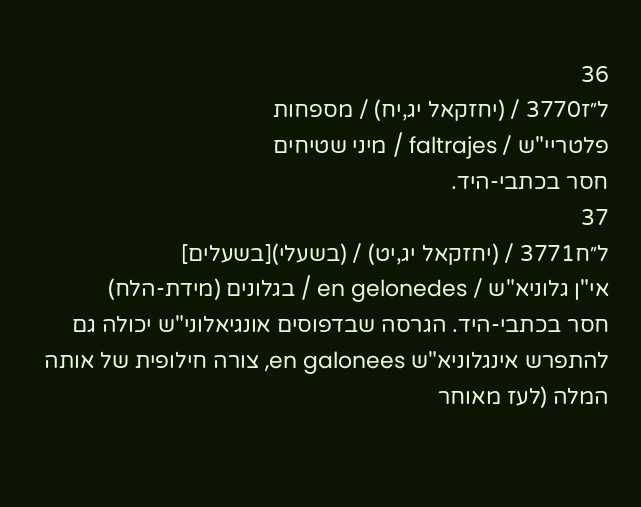36
ל״ז3770 / (יחזקאל יג,יח) / מספחות
פלטריי"ש / faltrajes / מיני שטיחים
חסר בכתבי-היד.
37
ל״ח3771 / (יחזקאל יג,יט) / (בשעלי)[בשעלים]
אי"ן גלוניא"ש / en gelonedes / בגלונים (מידת-הלח)
חסר בכתבי-היד. הגרסה שבדפוסים אונגיאלוני"ש יכולה גם להתפרש אינגלוניא"ש en galonees, צורה חילופית של אותה המלה (לעז מאוחר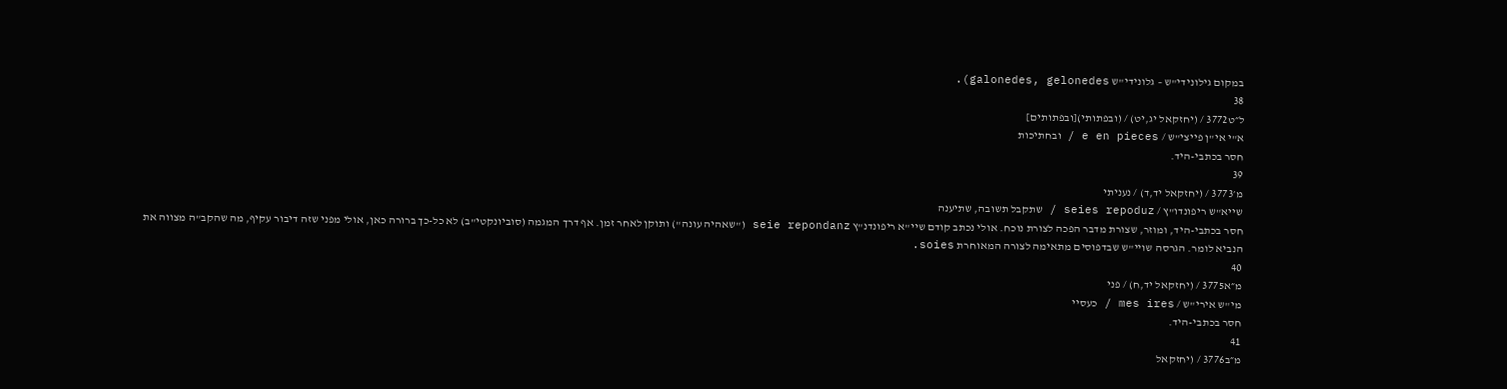במקום גילונידי"ש – גלונידי"ש galonedes, gelonedes).
38
ל״ט3772 / (יחזקאל יג,יט) / (ובפתותי)[ובפתותים]
א"י אי"ן פייצי"ש / e en pieces / ובחתיכות
חסר בכתבי-היד.
39
מ׳3773 / (יחזקאל יד,ד) / נעניתי
שייא"ש ריפונדו"ץ / seies repoduz / שתקבל תשובה, שתיענה
חסר בכתבי-היד, ומוזר, שצורת מדבר הפכה לצורת נוכח. אולי נכתב קודם שיי"א ריפונדנ"ץ seie repondanz ("שאהיה עונה") ותוקן לאחר זמן. אף דרך המגמה (סוביונקטי"ב) לא כל-כך ברורה כאן, אולי מפני שזה דיבור עקיף, מה שהקב"ה מצווה את הנביא לומר. הגרסה שויי"ש שבדפוסים מתאימה לצורה המאוחרת soies.
40
מ״א3775 / (יחזקאל יד,ח) / פני
מי"ש אירי"ש / mes ires / כעסיי
חסר בכתבי-היד.
41
מ״ב3776 / (יחזקאל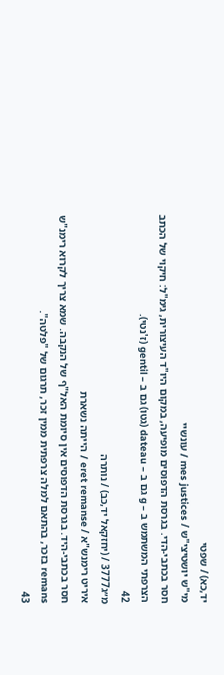יד,כא) / שפטי
מי"ש יושטיצי"ש / mes justices / עונשיי
חסר בכתבי-הדי. בגרסת הדפוסים מופיעה, במקום היו"ד העיצורית, גימ"ל: חיקוי של הכתב הצרפתי המשתמש ב – g גם ב – dateau (גטו) גם ב – gentil (ז'נטי).
42
מ״ג3777 / (יחזקאל יד,כב) / נותרה
איריט רימנש"א / eret remanse / הייתה נשארת
חסר בכתבי-היד. בגרסת הדפוסים אין סיומת האל"ף של הנקבה. שמא צריך לקרוא רימנ"ש remans בזכר, בהתאם למלה צרפתית ממין זכר, תרגום של "פלטה".
43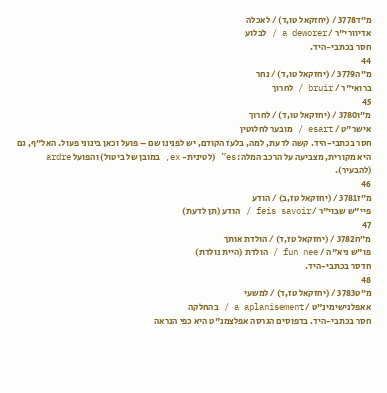מ״ד3778 / (יחזקאל טו,ד) / לאכלה
אדיוורי"ר / a deworer / לבלוע
חסר בכתבי-היד.
44
מ״ה3779 / (יחזקאל טו,ד) / נחר
ברואי"ר / bruir / לחרוך
45
מ״ו3780 / (יחזקאל טו,ד) / לחרוך
אישר"ט / esart / מובער לחלוטין
חסר בכתבי-היד. קשה לדעת, למה, בלעז הקודם, יש לפנינו שם – פועל וכאן בינוני פעול. האל"ף, גם היא מקורית, מצביעה על הרכב המלה: es” (לטינית- ex, במובן של ביטול) והפועל ardre (להבעיר).
46
מ״ז3781 / (יחזקאל טז,ב) / הודע
פיי"ש שבוי"ר / feis savoir / הודע (תן לדעת)
47
מ״ח3782 / (יחזקאל טז,ד) / הולדת אותך
פו"ש ניא"ה / fun nee / הולדת (היית נולדת)
חדסר בכתבי-היד.
48
מ״ט3783 / (יחזקאל טז,ד) / למשעי
אאפלנישימינ"ט / a aplanisement / בהחלקה
חסר בכתבי-היד. בדפוסים הגרסה אפלצמנ"ט היא כפי הנראה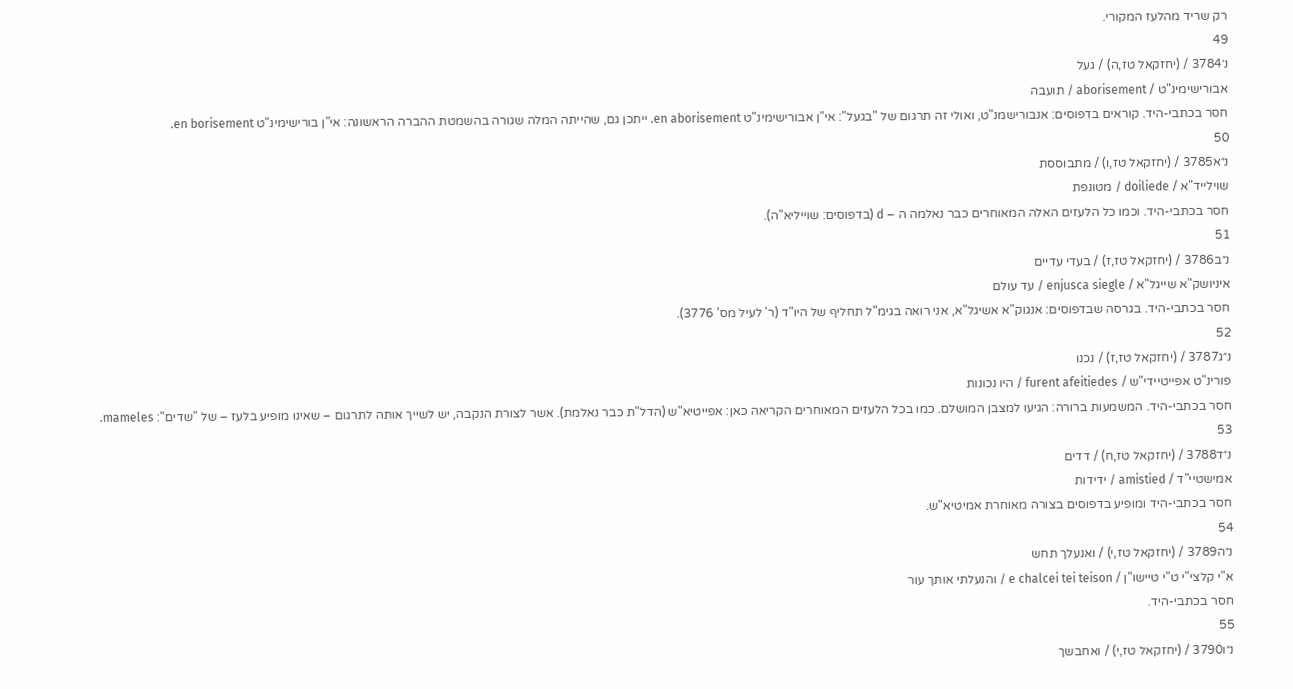רק שריד מהלעז המקורי.
49
נ׳3784 / (יחזקאל טז,ה) / געל
אבורישימינ"ט / aborisement / תועבה
חסר בכתבי-היד. קוראים בדפוסים: אנבורישמנ"ט, ואולי זה תרגום של "בגעל": אי"ן אבורישימינ"ט en aborisement. ייתכן גם, שהייתה המלה שגורה בהשמטת ההברה הראשונה: אי"ן בורישימינ"ט en borisement.
50
נ״א3785 / (יחזקאל טז,ו) / מתבוססת
שוילייד"א / doiliede / מטונפת
חסר בכתבי-היד. וכמו כל הלעזים האלה המאוחרים כבר נאלמה ה – d (בדפוסים: שוייליא"ה).
51
נ״ב3786 / (יחזקאל טז,ז) / בעדי עדיים
איניושק"א שייגל"א / enjusca siegle / עד עולם
חסר בכתבי-היד. בגרסה שבדפוסים: אנגוק"א אשיגל"א, אני רואה בגימ"ל תחליף של היו"ד (ר' לעיל מס' 3776).
52
נ״ג3787 / (יחזקאל טז,ז) / נכנו
פורינ"ט אפייטיידי"ש / furent afeitiedes / היו נכונות
חסר בכתבי-היד. המשמעות ברורה: הגיעו למצבן המושלם. כמו בכל הלעזים המאוחרים הקריאה כאן: אפייטיא"ש (הדל"ת כבר נאלמת). אשר לצורת הנקבה, יש לשייך אותה לתרגום – שאינו מופיע בלעז – של "שדים": mameles.
53
נ״ד3788 / (יחזקאל טז,ח) / דדים
אמישטיי"ד / amistied / ידידות
חסר בכתבי-היד ומופיע בדפוסים בצורה מאוחרת אמיטיא"ש.
54
נ״ה3789 / (יחזקאל טז,י) / ואנעלך תחש
א"י קלצי"י ט"י טיישו"ן / e chalcei tei teison / והנעלתי אותך עור
חסר בכתבי-היד.
55
נ״ו3790 / (יחזקאל טז,י) / ואחבשך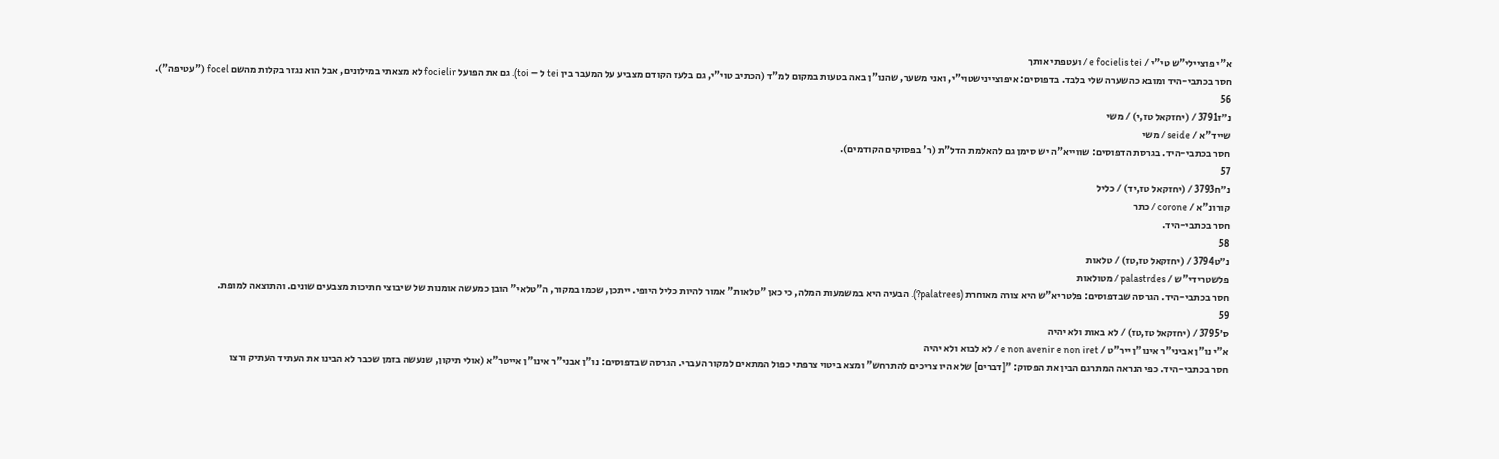א"י פוציילי"ש טי"י / e focielis tei / ועטפתי אותך
חסר בכתבי-היד ומובא כהשערה שלי בלבד. בדפוסים: איפוציינישטוי"י, ואני משער, שהנו"ן באה בטעות במקום למ"ד (הכתיב טוי"י, גם בלעז הקודם מצביע על המעבר בין tei ל – toi). גם את הפועל focielir לא מצאתי במילונים, אבל הוא נגזר בקלות מהשם focel ("עטיפה").
56
נ״ז3791 / (יחזקאל טז,י) / משי
שייד"א / seide / משי
חסר בכתבי-היד. בגרסת הדפוסים: שווייא"ה יש סימן גם להאלמת הדל"ת (ר' בפסוקים הקודמים).
57
נ״ח3793 / (יחזקאל טז,יד) / כליל
קורונ"א / corone / כתר
חסר בכתבי-היד.
58
נ״ט3794 / (יחזקאל טז,טז) / טלאות
פלשטרידי"ש / palastrdes / מטולאות
חסר בכתבי-היד. הגרסה שבדפוסים: פלטריא"ש היא צורה מאוחרת (palatrees?). הבעיה היא במשמעות המלה, כי כאן "טלאות" אמור להיות כליל היופי. ייתכן, שכמו במקור, ה"טלאי" הובן כמעשה אומנות של שיבוצי חתיכות מצבעים שונים. והתוצאה למופת.
59
ס׳3795 / (יחזקאל טז,טז) / לא באות ולא יהיה
א"י נו"ן אביני"ר אינו"ן ייר"ט / e non avenir e non iret / לא לבוא ולא יהיה
חסר בכתבי-היד. כפי הנראה המתרגם הבין את הפסוק: "[דברים] שלא היו צריכים להתרחש" ומצא ביטוי צרפתי כפול המתאים למקור העברי. הגרסה שבדפוסים: נו"ן אבני"ר אינו"ן אייטר"א (אולי תיקון, שנעשה בזמן שכבר לא הבינו את העתיד העתיק ורצו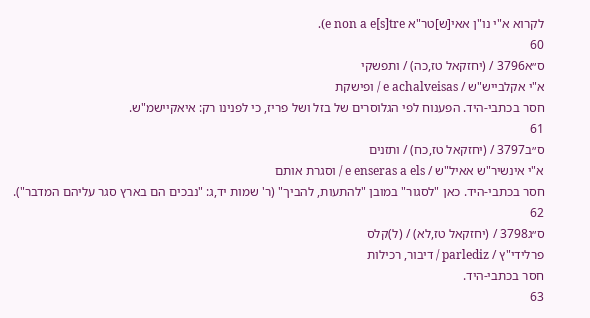לקרוא א"י נו"ן אאי[ש]טר"א e non a e[s]tre).
60
ס״א3796 / (יחזקאל טז,כה) / ותפשקי
א"י אקלבייש"ש / e achalveisas / ופישקת
חסר בכתבי-היד. הפענוח לפי הגלוסרים של בזל ושל פריז, כי לפנינו רק: איאקיישמ"ש.
61
ס״ב3797 / (יחזקאל טז,כח) / ותזנים
א"י אינשיר"ש אאיל"ש / e enseras a els / וסגרת אותם
חסר בכתבי-היד. כאן "לסגור" במובן "להתעות, להביך" (ר' שמות יד,ג: "נבכים הם בארץ סגר עליהם המדבר").
62
ס״ג3798 / (יחזקאל טז,לא) / (ל)קלס
פרלידי"ץ / parlediz / דיבור, רכילות
חסר בכתבי-היד.
63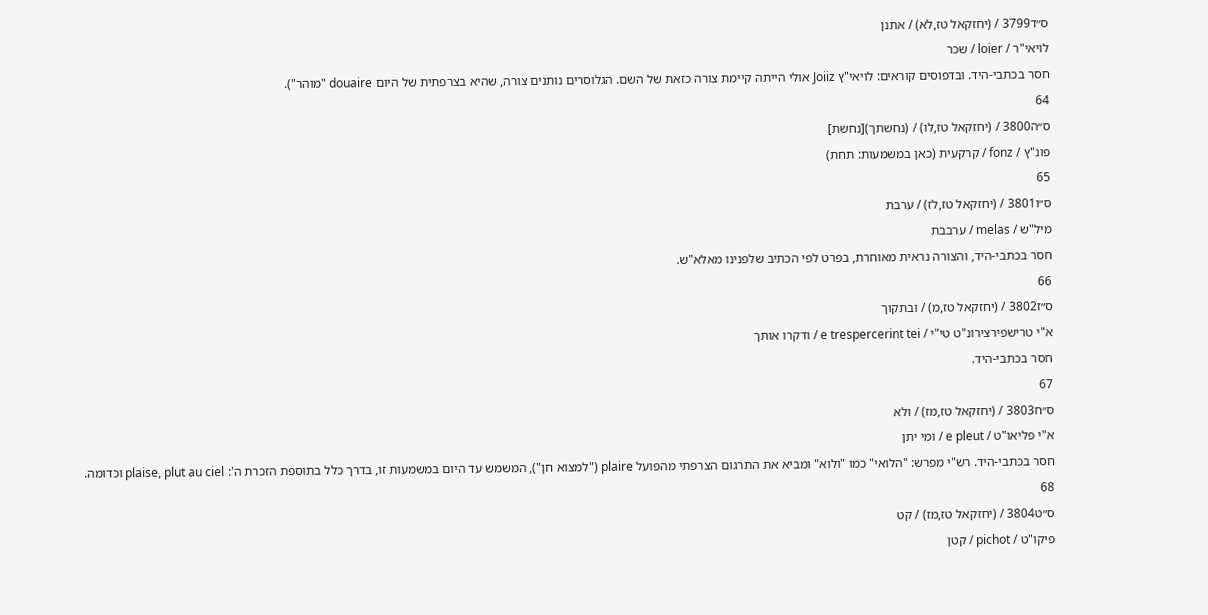ס״ד3799 / (יחזקאל טז,לא) / אתנן
לויאי"ר / loier / שכר
חסר בכתבי-היד. ובדפוסים קוראים: לויאי"ץ Joiiz אולי הייתה קיימת צורה כזאת של השם. הגלוסרים נותנים צורה, שהיא בצרפתית של היום douaire "מוהר").
64
ס״ה3800 / (יחזקאל טז,לו) / (נחשתך)[נחשת]
פונ"ץ / fonz / קרקעית (כאן במשמעות: תחת)
65
ס״ו3801 / (יחזקאל טז,לז) / ערבת
מיל"ש / melas / ערבבת
חסר בכתבי-היד, והצורה נראית מאוחרת, בפרט לפי הכתיב שלפנינו מאלא"ש.
66
ס״ז3802 / (יחזקאל טז,מ) / ובתקוך
א"י טרישפירצירונ"ט טי"י / e trespercerint tei / ודקרו אותך
חסר בכתבי-היד.
67
ס״ח3803 / (יחזקאל טז,מז) / ולא
א"י פליאו"ט / e pleut / ומי יתן
חסר בכתבי-היד. רש"י מפרש: "הלואי" כמו "ולוא" ומביא את התרגום הצרפתי מהפועל plaire ("למצוא חן"), המשמש עד היום במשמעות זו, בדרך כלל בתוספת הזכרת ה': plaise, plut au ciel וכדומה.
68
ס״ט3804 / (יחזקאל טז,מז) / קט
פיקו"ט / pichot / קטן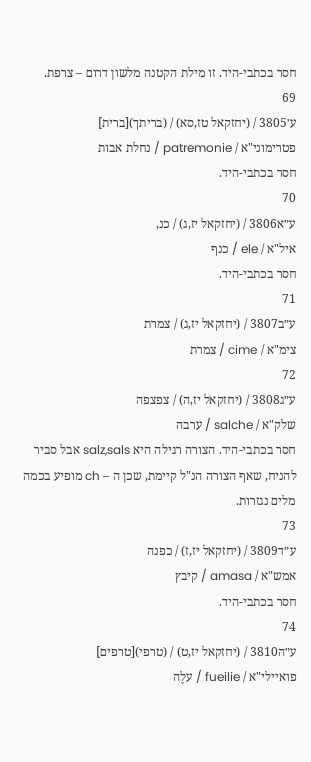חסר בכתבי-היד. זו מילת הקטנה מלשון דרום – צרפת.
69
ע׳3805 / (יחזקאל טז,סא) / (בריתך)[ברית]
פטרימוני"א / patremonie / נחלת אבות
חסר בכתבי-היד.
70
ע״א3806 / (יחזקאל יז,ג) / כנ,
איל"א / ele / כנף
חסר בכתבי-היד.
71
ע״ב3807 / (יחזקאל יז,ג) / צמרת
צימ"א / cime / צמרת
72
ע״ג3808 / (יחזקאל יז,ה) / צפצפה
שלק"א / salche / ערבה
חסר בכתבי-היד. הצורה רגילה היא salz,sals אבל סביר להניח, שאף הצורה הנ"ל קיימת, שכן ה – ch מופיע בכמה מלים נגזרות.
73
ע״ד3809 / (יחזקאל יז,ז) / כפנה
אמש"א / amasa / קיבץ
חסר בכתבי-היד.
74
ע״ה3810 / (יחזקאל יז,ט) / (טרפי)[טרפים]
פואיילי"א / fueilie / עלֶה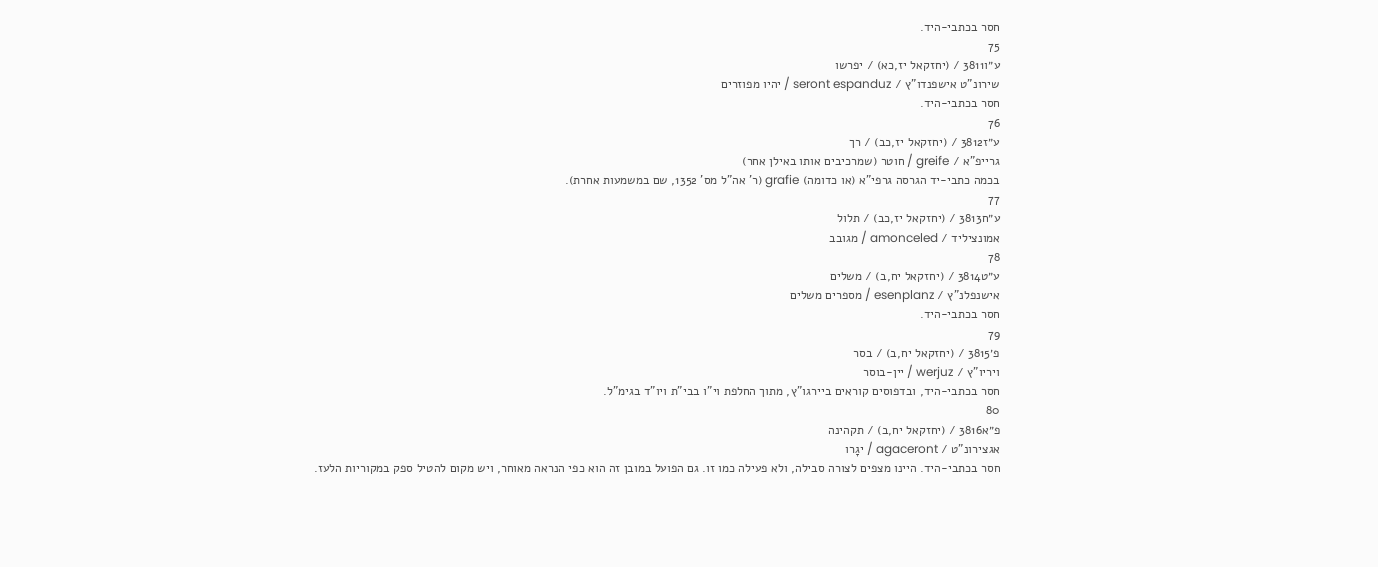חסר בכתבי-היד.
75
ע״ו3811 / (יחזקאל יז,כא) / יפרשו
שירונ"ט אישפנדו"ץ / seront espanduz / יהיו מפוזרים
חסר בכתבי-היד.
76
ע״ז3812 / (יחזקאל יז,כב) / רך
גרייפ"א / greife / חוטר (שמרכיבים אותו באילן אחר)
בכמה כתבי-יד הגרסה גרפי"א (או כדומה) grafie (ר' אה"ל מס' 1352, שם במשמעות אחרת).
77
ע״ח3813 / (יחזקאל יז,כב) / תלול
אמונציליד / amonceled / מגובב
78
ע״ט3814 / (יחזקאל יח,ב) / משלים
אישנפלנ"ץ / esenplanz / מספרים משלים
חסר בכתבי-היד.
79
פ׳3815 / (יחזקאל יח,ב) / בסר
ויריו"ץ / werjuz / יין-בוסר
חסר בכתבי-היד, ובדפוסים קוראים ביירגו"ץ, מתוך החלפת וי"ו בבי"ת ויו"ד בגימ"ל.
80
פ״א3816 / (יחזקאל יח,ב) / תקהינה
אגצירונ"ט / agaceront / יגָרו
חסר בכתבי-היד. היינו מצפים לצורה סבילה, ולא פעילה כמו זו. גם הפועל במובן זה הוא כפי הנראה מאוחר, ויש מקום להטיל ספק במקוריות הלעז.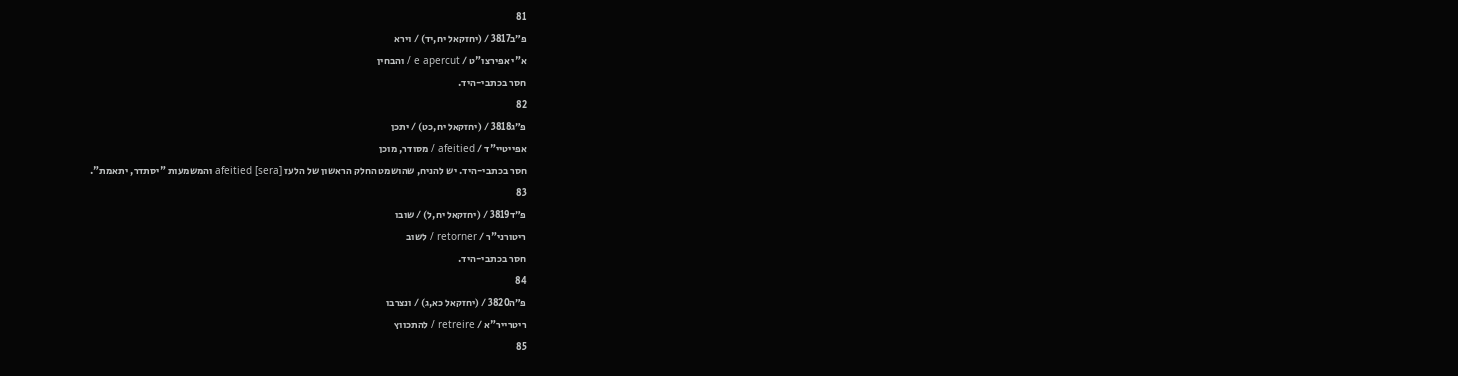81
פ״ב3817 / (יחזקאל יח,יד) / וירא
א"י אפירצו"ט / e apercut / והבחין
חסר בכתבי-היד.
82
פ״ג3818 / (יחזקאל יח,כט) / יתכן
אפייטיי"ד / afeitied / מסודר, מוכן
חסר בכתבי-היד. יש להניח, שהושמט החלק הראשון של הלעז [sera] afeitied והמשמעות "יסתדר, יתאמת".
83
פ״ד3819 / (יחזקאל יח,ל) / שובו
ריטורני"ר / retorner / לשוב
חסר בכתבי-היד.
84
פ״ה3820 / (יחזקאל כא,ג) / ונצרבו
ריטרייר"א / retreire / להתכווץ
85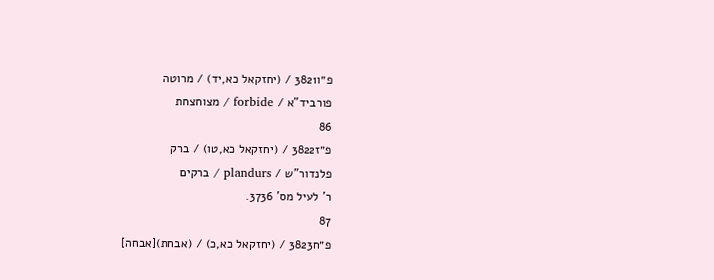פ״ו3821 / (יחזקאל כא,יד) / מרוטה
פורביד"א / forbide / מצוחצחת
86
פ״ז3822 / (יחזקאל כא,טו) / ברק
פלנדור"ש / plandurs / ברקים
ר' לעיל מס' 3736.
87
פ״ח3823 / (יחזקאל כא,כ) / (אבחת)[אבחה]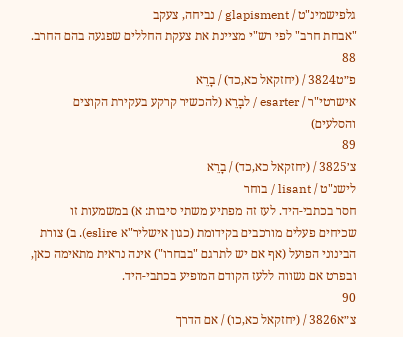גלפישמינ"ט / glapisment / נביחה, צעקב
"אבחת חרב" לפי רש"י מציינת את צעקת החללים שפגעה בהם החרב.
88
פ״ט3824 / (יחזקאל כא,כד) / בָרֵא
אישרטי"ר / esarter / לבָרֵא (להכשיר קרקע בעקירת הקוצים והסלעים)
89
צ׳3825 / (יחזקאל כא,כד) / בָרֵא
לישנ"ט / lisant / בוחר
חסר בכתבי-היד. לעז זה מפתיע משתי סיבות: א) במשמעות זו שכיחים פעלים מורכבים בקידומת (כגון אישליר"א eslire). ב) צורת הבינוני הפועל (אף אם יש לתרגם "בבחרו") אינה נראית מתאימה כאן, ובפרט אם נשווה ללעז הקודם המופיע בכתבי-היד.
90
צ״א3826 / (יחזקאל כא,כו) / אם הדרך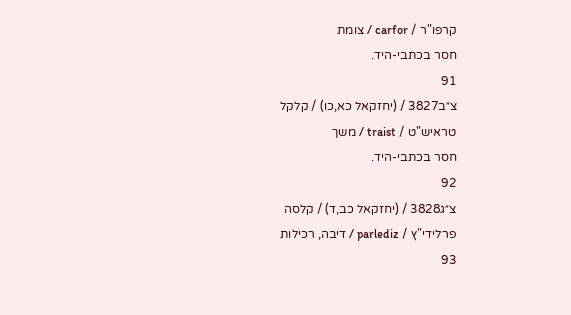קרפו"ר / carfor / צומת
חסר בכתבי-היד.
91
צ״ב3827 / (יחזקאל כא,כו) / קלקל
טראיש"ט / traist / משך
חסר בכתבי-היד.
92
צ״ג3828 / (יחזקאל כב,ד) / קלסה
פרלידי"ץ / parlediz / דיבה, רכילות
93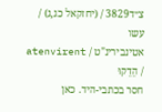צ״ד3829 / (יחזקאל כג,ג) / עשו
אטינבירינ"ט / atenvirent / הֵדֵקוּ
חסר בכתבי-היד. כאן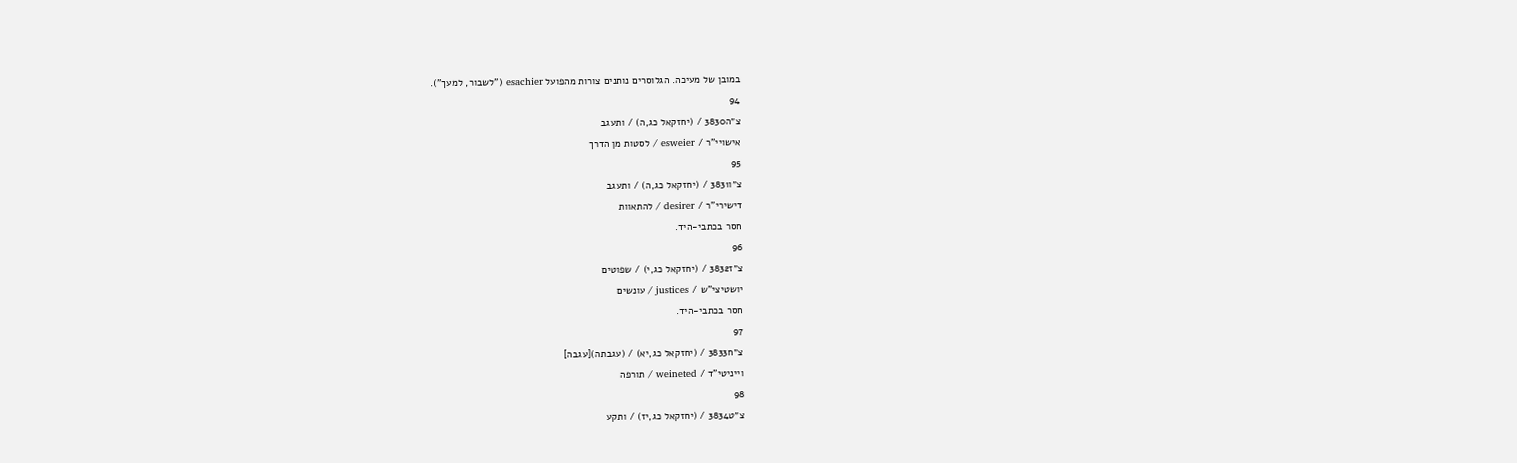במובן של מעיכה. הגלוסרים נותנים צורות מהפועל esachier ("לשבור, למעך").
94
צ״ה3830 / (יחזקאל כג,ה) / ותעגב
אישויי"ר / esweier / לסטות מן הדרך
95
צ״ו3831 / (יחזקאל כג,ה) / ותעגב
דישירי"ר / desirer / להתאוות
חסר בכתבי-היד.
96
צ״ז3832 / (יחזקאל כג,י) / שפוטים
יושטיצי"ש / justices / עונשים
חסר בכתבי-היד.
97
צ״ח3833 / (יחזקאל כג,יא) / (עגבתה)[עגבה]
וייניטי"ד / weineted / תורפה
98
צ״ט3834 / (יחזקאל כג,יז) / ותקע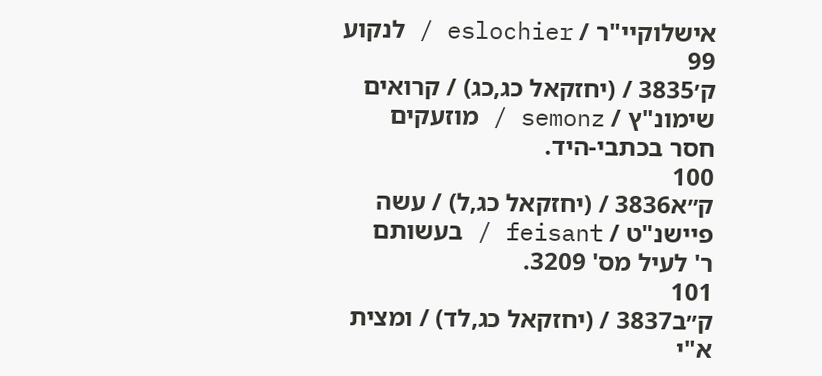אישלוקיי"ר / eslochier / לנקוע
99
ק׳3835 / (יחזקאל כג,כג) / קרואים
שימונ"ץ / semonz / מוזעקים
חסר בכתבי-היד.
100
ק״א3836 / (יחזקאל כג,ל) / עשה
פיישנ"ט / feisant / בעשותם
ר' לעיל מס' 3209.
101
ק״ב3837 / (יחזקאל כג,לד) / ומצית
א"י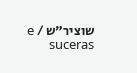שוציר"ש / e suceras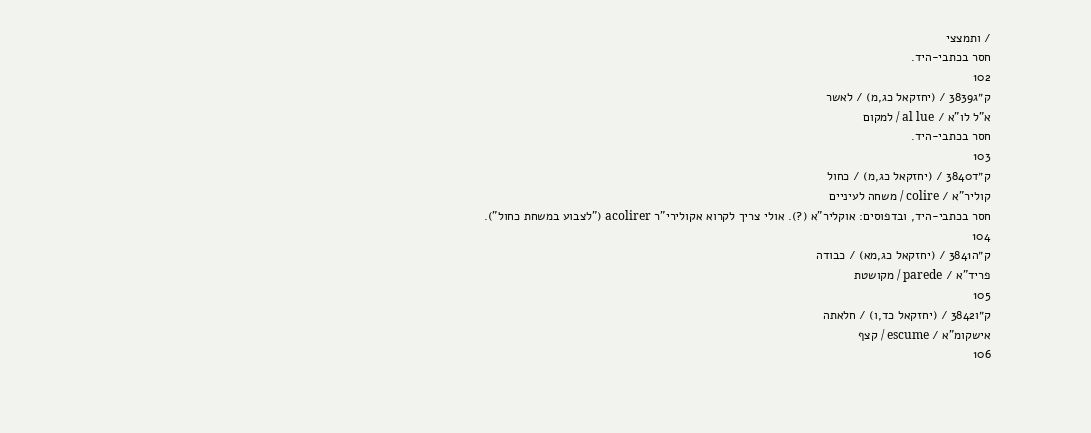/ ותמצצי
חסר בכתבי-היד.
102
ק״ג3839 / (יחזקאל כג,מ) / לאשר
א"ל לו"א / al lue / למקום
חסר בכתבי-היד.
103
ק״ד3840 / (יחזקאל כג,מ) / כחול
קוליר"א / colire / משחה לעיניים
חסר בכתבי-היד, ובדפוסים: אוקליר"א (?). אולי צריך לקרוא אקולירי"ר acolirer ("לצבוע במשחת כחול").
104
ק״ה3841 / (יחזקאל כג,מא) / כבודה
פריד"א / parede / מקושטת
105
ק״ו3842 / (יחזקאל כד,ו) / חלאתה
אישקומ"א / escume / קצף
106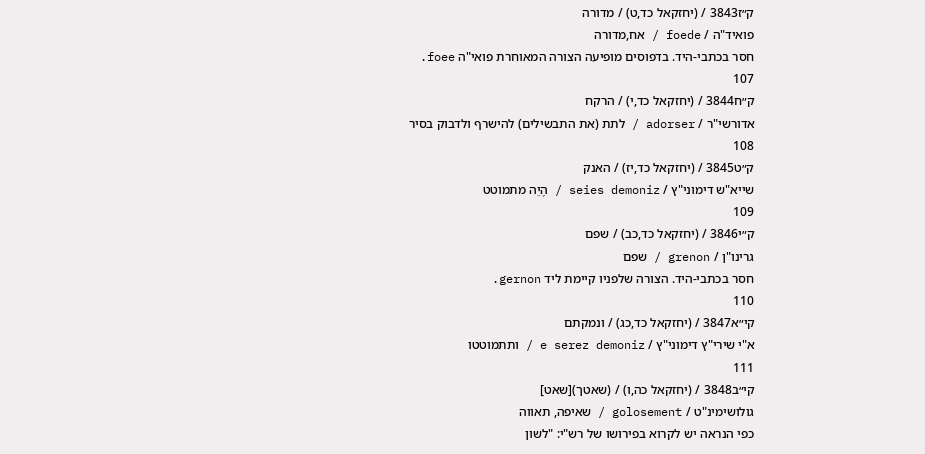ק״ז3843 / (יחזקאל כד,ט) / מדורה
פואיד"ה / foede / אח,מדורה
חסר בכתבי-היד. בדפוסים מופיעה הצורה המאוחרת פואי"ה foee.
107
ק״ח3844 / (יחזקאל כד,י) / הרקח
אדורשי"ר / adorser / לתת (את התבשילים) להישרף ולדבוק בסיר
108
ק״ט3845 / (יחזקאל כד,יז) / האנק
שייא"ש דימוני"ץ / seies demoniz / הֶיֵה מתמוטט
109
ק״י3846 / (יחזקאל כד,כב) / שפם
גרינו"ן / grenon / שפם
חסר בכתבי-היד. הצורה שלפניו קיימת ליד gernon.
110
קי״א3847 / (יחזקאל כד,כג) / ונמקתם
א"י שירי"ץ דימוני"ץ / e serez demoniz / ותתמוטטו
111
קי״ב3848 / (יחזקאל כה,ו) / (שאטך)[שאט]
גולושימינ"ט / golosement / שאיפה, תאווה
כפי הנראה יש לקרוא בפירושו של רש"י: "לשון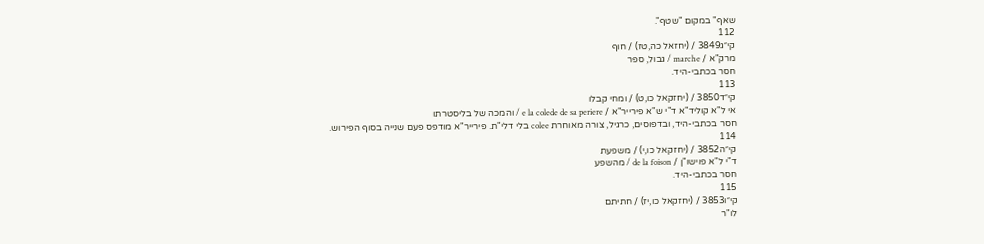שאף" במקום "שטף".
112
קי״ג3849 / (יחזאל כה,טז) / חוף
מרק"א / marche / גבול, ספר
חסר בכתבי-היד.
113
קי״ד3850 / (יחזקאל כו,ט) / ומחי קבלו
אי ל"א קוליד"א ד"י ש"א פירייר"א / e la colede de sa periere / והמכה של בליסטרתו
חסר בכתבי-היד, ובדפוסים, כרגיל, צורה מאוחרת colee בלי דלי"ת. פירייר"א מודפס פעם שנייה בסוף הפירוש.
114
קי״ה3852 / (יחזקאל כו,י) / משפעת
ד"י ל"א פוישו"ן / de la foison / מהשפע
חסר בכתבי-היד.
115
קי״ו3853 / (יחזקאל כו,יז) / חתיתם
לו"ר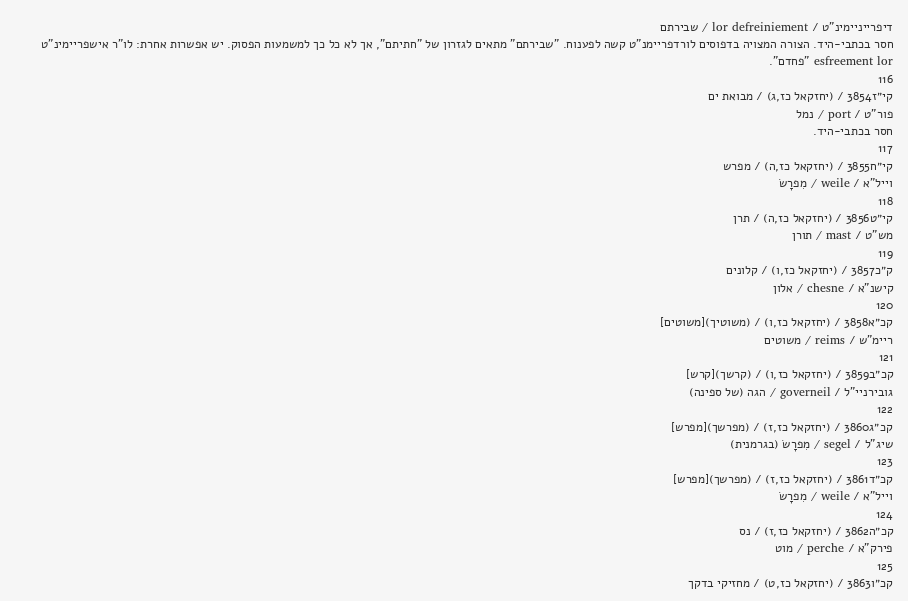דיפרייניימינ"ט / lor defreiniement / שבירתם
חסר בכתבי-היד. הצורה המצויה בדפוסים לורדפריימנ"ט קשה לפענוח. "שבירתם" מתאים לגזרון של "חתיתם", אך לא כל כך למשמעות הפסוק. יש אפשרות אחרת: לו"ר אישפריימינ"ט esfreement lor "פחדם".
116
קי״ז3854 / (יחזקאל כז,ג) / מבואת ים
פור"ט / port / נמל
חסר בכתבי-היד.
117
קי״ח3855 / (יחזקאל כז,ה) / מפרש
וייל"א / weile / מִפרָשֹ
118
קי״ט3856 / (יחזקאל כז,ה) / תרן
מש"ט / mast / תורן
119
ק״כ3857 / (יחזקאל כז,ו) / קלונים
קישנ"א / chesne / אלון
120
קכ״א3858 / (יחזקאל כז,ו) / (משוטיך)[משוטים]
ריימ"ש / reims / משוטים
121
קכ״ב3859 / (יחזקאל כז,ו) / (קרשך)[קרש]
גובירניי"ל / governeil / הגה (של ספינה)
122
קכ״ג3860 / (יחזקאל כז,ז) / (מפרשך)[מפרש]
שיג"ל / segel / מִפרָשֹ (בגרמנית)
123
קכ״ד3861 / (יחזקאל כז,ז) / (מפרשך)[מפרש]
וייל"א / weile / מִפרָשֹ
124
קכ״ה3862 / (יחזקאל כז,ז) / נס
פירק"א / perche / מוט
125
קכ״ו3863 / (יחזקאל כז,ט) / מחזיקי בדקך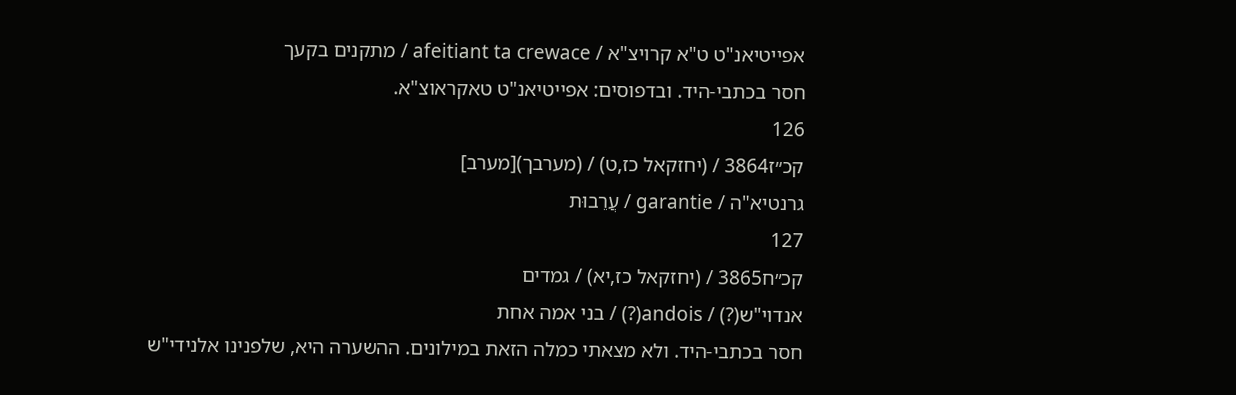אפייטיאנ"ט ט"א קרויצ"א / afeitiant ta crewace / מתקנים בקעך
חסר בכתבי-היד. ובדפוסים: אפייטיאנ"ט טאקראוצ"א.
126
קכ״ז3864 / (יחזקאל כז,ט) / (מערבך)[מערב]
גרנטיא"ה / garantie / עֲרֵבוּת
127
קכ״ח3865 / (יחזקאל כז,יא) / גמדים
אנדוי"ש(?) / andois(?) / בני אמה אחת
חסר בכתבי-היד. ולא מצאתי כמלה הזאת במילונים. ההשערה היא, שלפנינו אלנידי"ש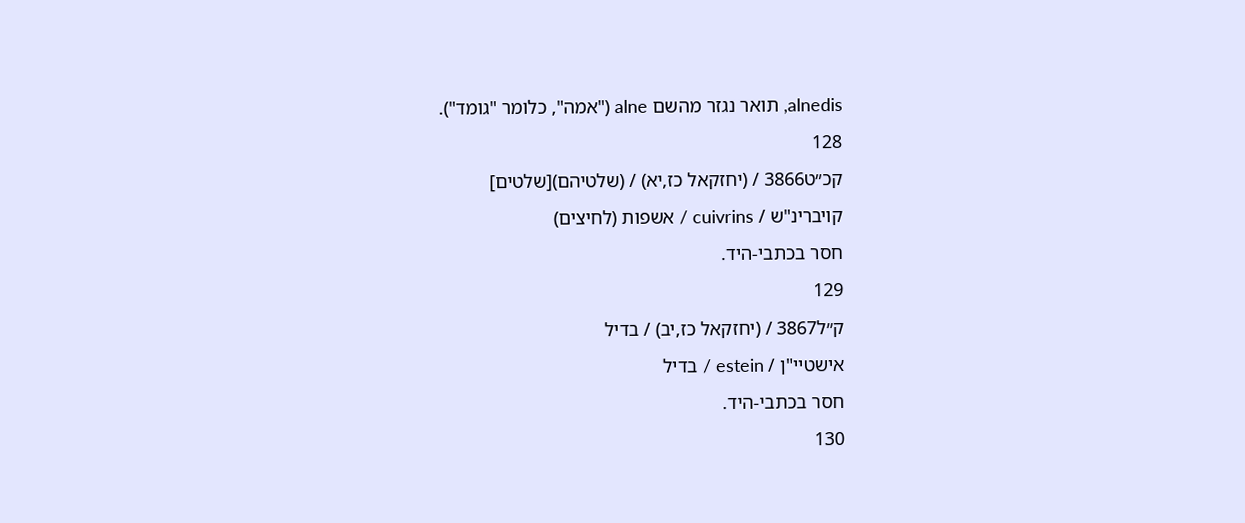alnedis, תואר נגזר מהשם alne ("אמה", כלומר "גומד").
128
קכ״ט3866 / (יחזקאל כז,יא) / (שלטיהם)[שלטים]
קויברינ"ש / cuivrins / אשפות (לחיצים)
חסר בכתבי-היד.
129
ק״ל3867 / (יחזקאל כז,יב) / בדיל
אישטיי"ן / estein / בדיל
חסר בכתבי-היד.
130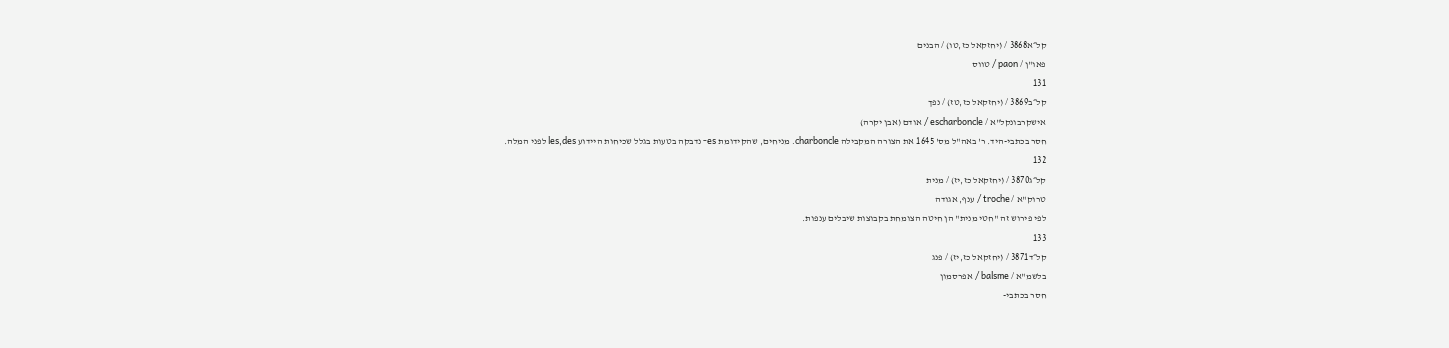קל״א3868 / (יחזקאל כז,טו) / הבנים
פאו"ן / paon / טווס
131
קל״ב3869 / (יחזקאל כז,טז) / נפך
אישקרבונקל"א / escharboncle / אודם (אבן יקרה)
חסר בכתבי-היד. ר' באה"ל מס' 1645 את הצורה המקבילה charboncle. מניחים, שהקידומת es- נדבקה בטעות בגלל שכיחות היידוע les,des לפני המלה.
132
קל״ג3870 / (יחזקאל כז,יז) / מנית
טרוק"א / troche / ענף, אגודה
לפי פירוש זה "חטי מנית" הן חיטה הצומחת בקבוצות שיבלים ענפות.
133
קל״ד3871 / (יחזקאל כז,יז) / פנג
בלשמ"א / balsme / אפרסמון
חסר בכתבי-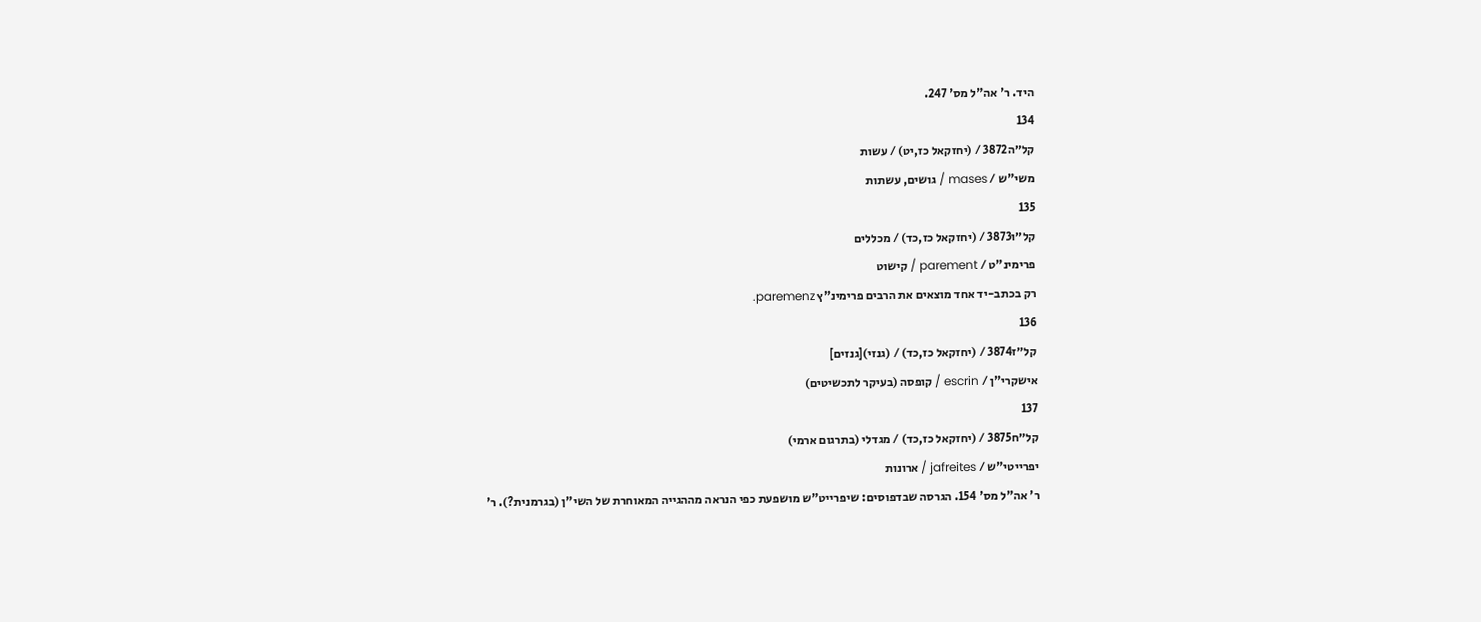היד. ר' אה"ל מס' 247.
134
קל״ה3872 / (יחזקאל כז,יט) / עשות
משי"ש / mases / גושים, עשתות
135
קל״ו3873 / (יחזקאל כז,כד) / מכללים
פרימינ"ט / parement / קישוט
רק בכתב-יד אחד מוצאים את הרבים פרימינ"ץ paremenz.
136
קל״ז3874 / (יחזקאל כז,כד) / (גנזי)[גנזים]
אישקרי"ן / escrin / קופסה (בעיקר לתכשיטים)
137
קל״ח3875 / (יחזקאל כז,כד) / מגדלי (בתרגום ארמי)
יפרייטי"ש / jafreites / ארונות
ר' אה"ל מס' 154. הגרסה שבדפוסים: שיפרייט"ש מושפעת כפי הנראה מההגייה המאוחרת של השי"ן (בגרמנית?). ר'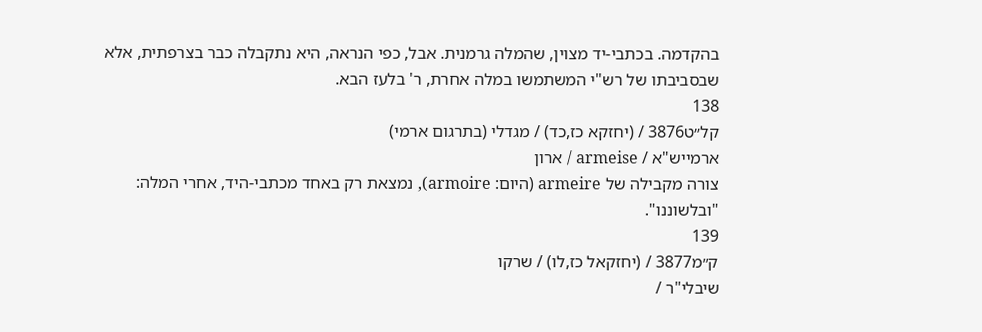בהקדמה. בכתבי-יד מצוין, שהמלה גרמנית. אבל, כפי הנראה, היא נתקבלה כבר בצרפתית, אלא שבסביבתו של רש"י המשתמשו במלה אחרת, ר' בלעז הבא.
138
קל״ט3876 / (יחזקא כז,כד) / מגדלי (בתרגום ארמי)
ארמייש"א / armeise / ארון
צורה מקבילה של armeire (היום: armoire), נמצאת רק באחד מכתבי-היד, אחרי המלה: "ובלשוננו".
139
ק״מ3877 / (יחזקאל כז,לו) / שרקו
שיבלי"ר /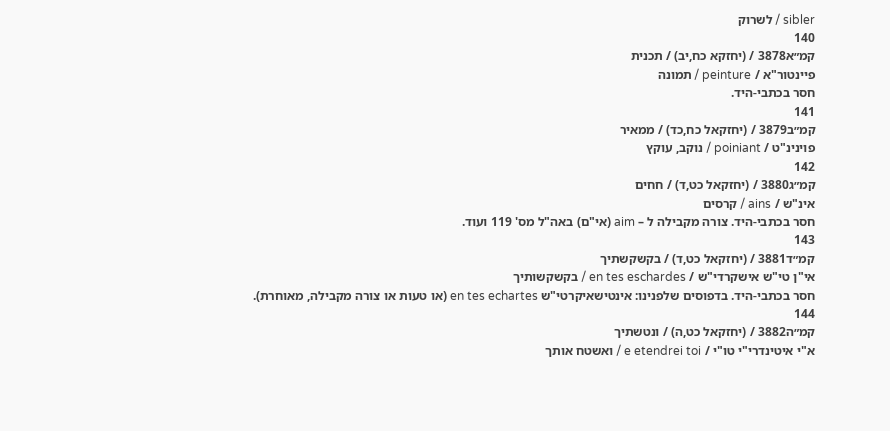sibler / לשרוק
140
קמ״א3878 / (יחזקא כח,יב) / תכנית
פיינטור"א / peinture / תמונה
חסר בכתבי-היד.
141
קמ״ב3879 / (יחזקאל כח,כד) / ממאיר
פוינינ"ט / poiniant / נוקב, עוקץ
142
קמ״ג3880 / (יחזקאל כט,ד) / חחים
אינ"ש / ains / קרסים
חסר בכתבי-היד. צורה מקבילה ל – aim (אי"ם) באה"ל מס' 119 ועוד.
143
קמ״ד3881 / (יחזקאל כט,ד) / בקשקשתיך
אי"ן טי"ש אישקרדי"ש / en tes eschardes / בקשקשותיך
חסר בכתבי-היד. בדפוסים שלפנינו: אינטישאיקרטי"ש en tes echartes (או טעות או צורה מקבילה, מאוחרת).
144
קמ״ה3882 / (יחזקאל כט,ה) / ונטשתיך
א"י איטינדרי"י טו"י / e etendrei toi / ואשטח אותך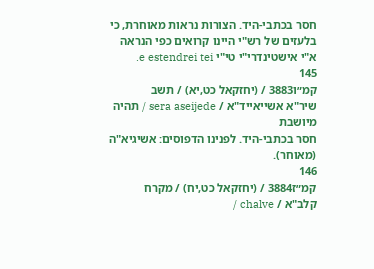חסר בכתבי-היד. הצורות נראות מאוחרת, כי בלעזים של רש"י היינו קרואים כפי הנראה א"י אישטינדרי"י טי"י e estendrei tei.
145
קמ״ו3883 / (יחזקאל כט,יא) / תשב
שיר"א אשייאייד"א / sera aseijede / תהיה מיושבת
חסר בכתבי-היד. לפנינו הדפוסים: אשיגיא"ה (מאוחר).
146
קמ״ז3884 / (יחזקאל כט,יח) / מקרח
קלב"א / chalve /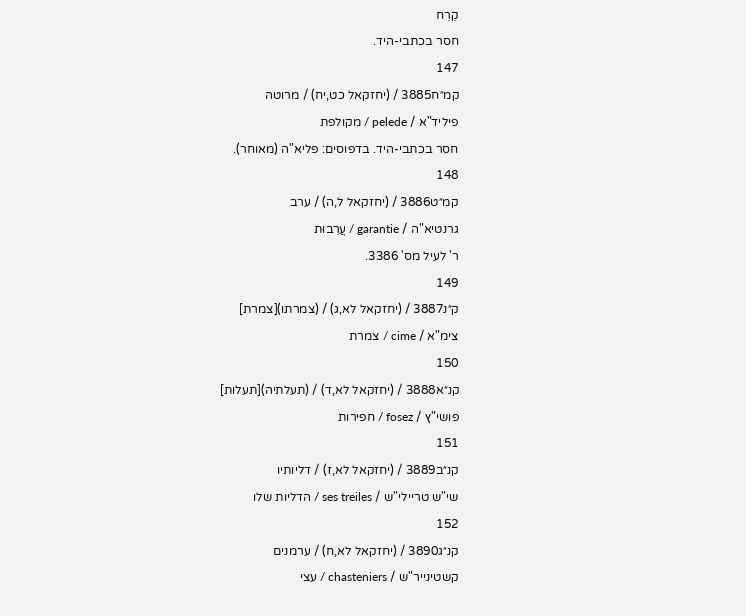קֵרֵח
חסר בכתבי-היד.
147
קמ״ח3885 / (יחזקאל כט,יח) / מרוטה
פיליד"א / pelede / מקולפת
חסר בכתבי-היד. בדפוסים: פליא"ה (מאוחר).
148
קמ״ט3886 / (יחזקאל ל,ה) / ערב
גרנטיא"ה / garantie / עֲרֵבוּת
ר' לעיל מס' 3386.
149
ק״נ3887 / (יחזקאל לא,ג) / (צמרתו)[צמרת]
צימ"א / cime / צמרת
150
קנ״א3888 / (יחזקאל לא,ד) / (תעלתיה)[תעלות]
פושי"ץ / fosez / חפירות
151
קנ״ב3889 / (יחזקאל לא,ז) / דליותיו
שי"ש טריילי"ש / ses treiles / הדליות שלו
152
קנ״ג3890 / (יחזקאל לא,ח) / ערמנים
קשטינייר"ש / chasteniers / עצי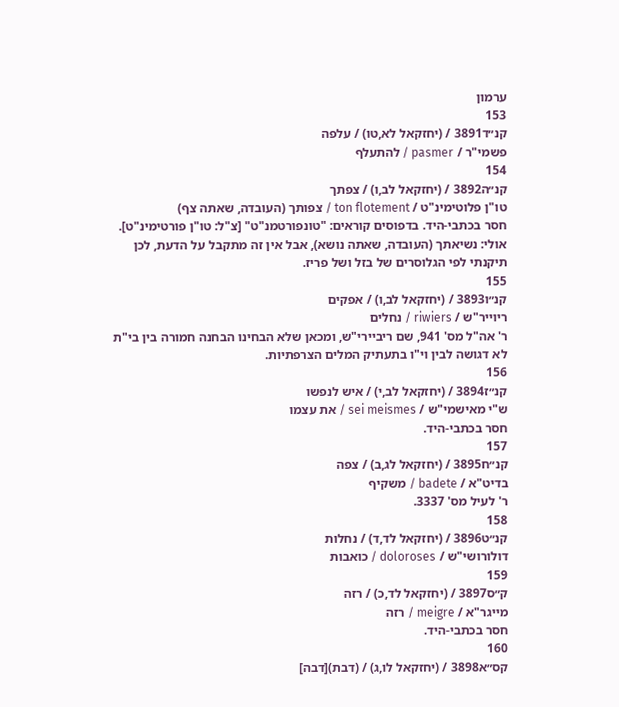ערמון
153
קנ״ד3891 / (יחזקאל לא,טו) / עלפה
פשמי"ר / pasmer / להתעלף
154
קנ״ה3892 / (יחזקאל לב,ו) / צפתך
טו"ן פלוטימינ"ט / ton flotement / צפותך (העובדה, שאתה צף)
חסר בכתבי-היד. בדפוסים קוראים: "טונפורטמנ"ט" [צ"ל: טו"ן פורטימינ"ט]. אולי: נשיאתך (העובדה, שאתה נושא), אבל אין זה מתקבל על הדעת, לכן תיקנתי לפי הגלוסרים של בזל ושל פריז.
155
קנ״ו3893 / (יחזקאל לב,ו) / אפקים
ריוייר"ש / riwiers / נחלים
ר' אה"ל מס' 941, שם ריביירי"ש, ומכאן שלא הבחינו הבחנה חמורה בין בי"ת לא דגושה לבין וי"ו בתעתיק המלים הצרפתיות.
156
קנ״ז3894 / (יחזקאל לב,י) / איש לנפשו
ש"י מאישמי"ש / sei meismes / את עצמו
חסר בכתבי-היד.
157
קנ״ח3895 / (יחזקאל לג,ב) / צפה
בדיט"א / badete / משקיף
ר' לעיל מס' 3337.
158
קנ״ט3896 / (יחזקאל לד,ד) / נחלות
דולורושי"ש / doloroses / כואבות
159
ק״ס3897 / (יחזקאל לד,כ) / רזה
מייגר"א / meigre / רזה
חסר בכתבי-היד.
160
קס״א3898 / (יחזקאל לו,ג) / (דבת)[דבה]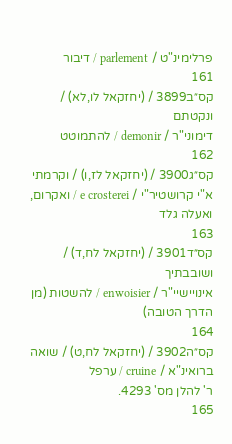פרלימינ"ט / parlement / דיבור
161
קס״ב3899 / (יחזקאל לו,לא) / ונקטתם
דימוני"ר / demonir / להתמוטט
162
קס״ג3900 / (יחזקאל לז,ו) / וקרמתי
א"י קרושטיר"י / e crosterei / ואקרום, ואעלה גלד
163
קס״ד3901 / (יחזקאל לח,ד) / ושובבתיך
אינויישיי"ר / enwoisier / להשטות (מן הדרך הטובה)
164
קס״ה3902 / (יחזקאל לח,ט) / שואה
ברואינ"א / cruine / ערפל
ר' להלן מס' 4293.
165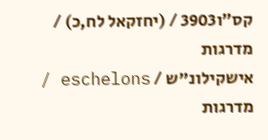קס״ו3903 / (יחזקאל לח,כ) / מדרגות
אישקילונ"ש / eschelons / מדרגות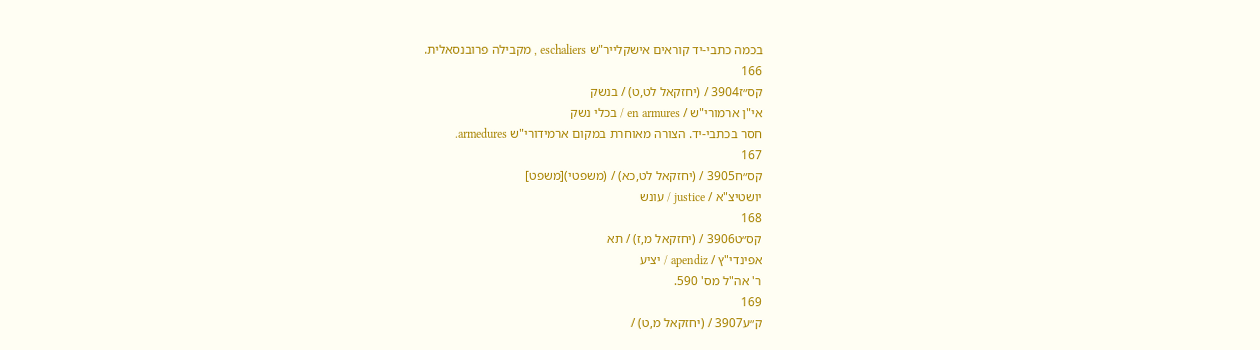בכמה כתבי-יד קוראים אישקלייר"ש eschaliers , מקבילה פרובנסאלית.
166
קס״ז3904 / (יחזקאל לט,ט) / בנשק
אי"ן ארמורי"ש / en armures / בכלי נשק
חסר בכתבי-יד. הצורה מאוחרת במקום ארמידורי"ש armedures.
167
קס״ח3905 / (יחזקאל לט,כא) / (משפטי)[משפט]
יושטיצ"א / justice / עונש
168
קס״ט3906 / (יחזקאל מ,ז) / תא
אפינדי"ץ / apendiz / יציע
ר' אה"ל מס' 590.
169
ק״ע3907 / (יחזקאל מ,ט) /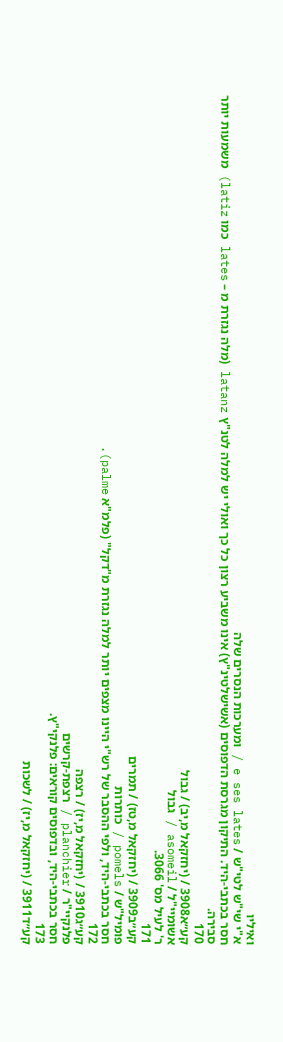ואיליו
א"י שי"ש לטי"ש / e ses lates / ומערכות הנסרים שלה
חסר בכתבי-היד. התיקון מגרסת הדפוסים (אשישלטינ"ץ) אינו משביע רצון כל כך ואולי יש למלה לטנ"ץ latanz (מלה נגזרת מ – lates כמו latiz) משמעות יותר סבירה.
170
קע״א3908 / (יחזקאל מ,יב) / גבול
אשומיי"ל / asomeil / גבול
ר' לעיל מס' 3066.
171
קע״ב3909 / (יחזקאל מ,טז) / תמרים
פומיל"ש / pomels / כותרות
חסר בכתבי-היד, ולפי ההסבר של רש"י היינו מצפים יותר למלה נגזרת מ"דקל" (פלמ"א palme).
172
קע״ג3910 / (יחזקאל מ,יז) / רצפה
פלנקיי"ר / planchier / רצפת-קרשים
חסר בכתבי-היד, ובדפוסים קוראים: פלנקי"ץ.
173
קע״ד3911 / (יחזקאל מ,יז) / לשכות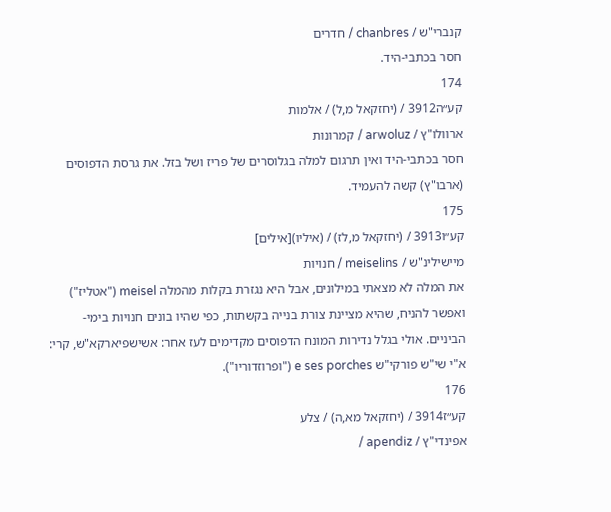קנברי"ש / chanbres / חדרים
חסר בכתבי-היד.
174
קע״ה3912 / (יחזקאל מ,ל) / אלמות
ארוולו"ץ / arwoluz / קמרונות
חסר בכתבי-היד ואין תרגום למלה בגלוסרים של פריז ושל בזל. את גרסת הדפוסים (ארבו"ץ) קשה להעמיד.
175
קע״ו3913 / (יחזקאל מ,לז) / (איליו)[אילים]
מיישילינ"ש / meiselins / חנויות
את המלה לא מצאתי במילונים, אבל היא נגזרת בקלות מהמלה meisel ("אטליז") ואפשר להניח, שהיא מציינת צורת בנייה בקשתות, כפי שהיו בונים חנויות בימי-הביניים. אולי בגלל נדירות המונח הדפוסים מקדימים לעז אחר: אשישפיארקא"ש, קרי: א"י שי"ש פורקי"ש e ses porches ("ופרוזדוריו").
176
קע״ז3914 / (יחזקאל מא,ה) / צלע
אפינדי"ץ / apendiz /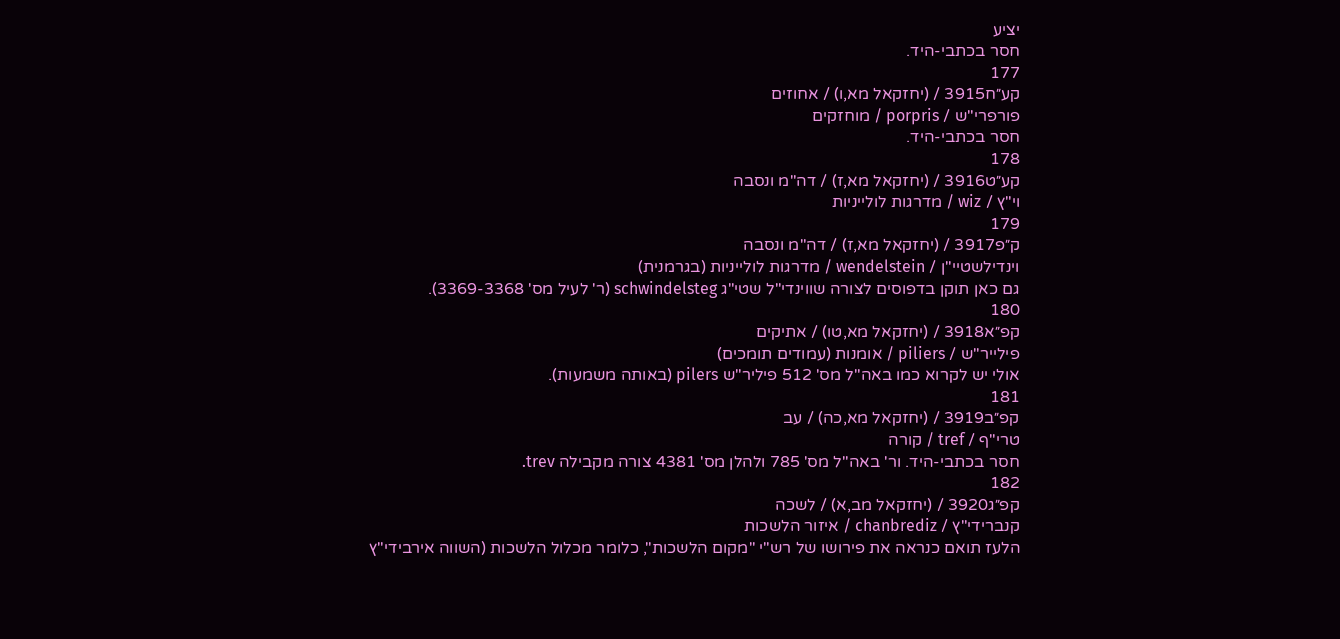יציע
חסר בכתבי-היד.
177
קע״ח3915 / (יחזקאל מא,ו) / אחוזים
פורפרי"ש / porpris / מוחזקים
חסר בכתבי-היד.
178
קע״ט3916 / (יחזקאל מא,ז) / דה"מ ונסבה
וי"ץ / wiz / מדרגות לולייניות
179
ק״פ3917 / (יחזקאל מא,ז) / דה"מ ונסבה
וינדילשטיי"ן / wendelstein / מדרגות לולייניות (בגרמנית)
גם כאן תוקן בדפוסים לצורה שווינדי"ל שטי"ג schwindelsteg (ר' לעיל מס' 3369-3368).
180
קפ״א3918 / (יחזקאל מא,טו) / אתיקים
פילייר"ש / piliers / אומנות (עמודים תומכים)
אולי יש לקרוא כמו באה"ל מס' 512 פיליר"ש pilers (באותה משמעות).
181
קפ״ב3919 / (יחזקאל מא,כה) / עב
טרי"ף / tref / קורה
חסר בכתבי-היד. ור' באה"ל מס' 785 ולהלן מס' 4381 צורה מקבילה trev.
182
קפ״ג3920 / (יחזקאל מב,א) / לשכה
קנברידי"ץ / chanbrediz / איזור הלשכות
הלעז תואם כנראה את פירושו של רש"י "מקום הלשכות", כלומר מכלול הלשכות (השווה אירבידי"ץ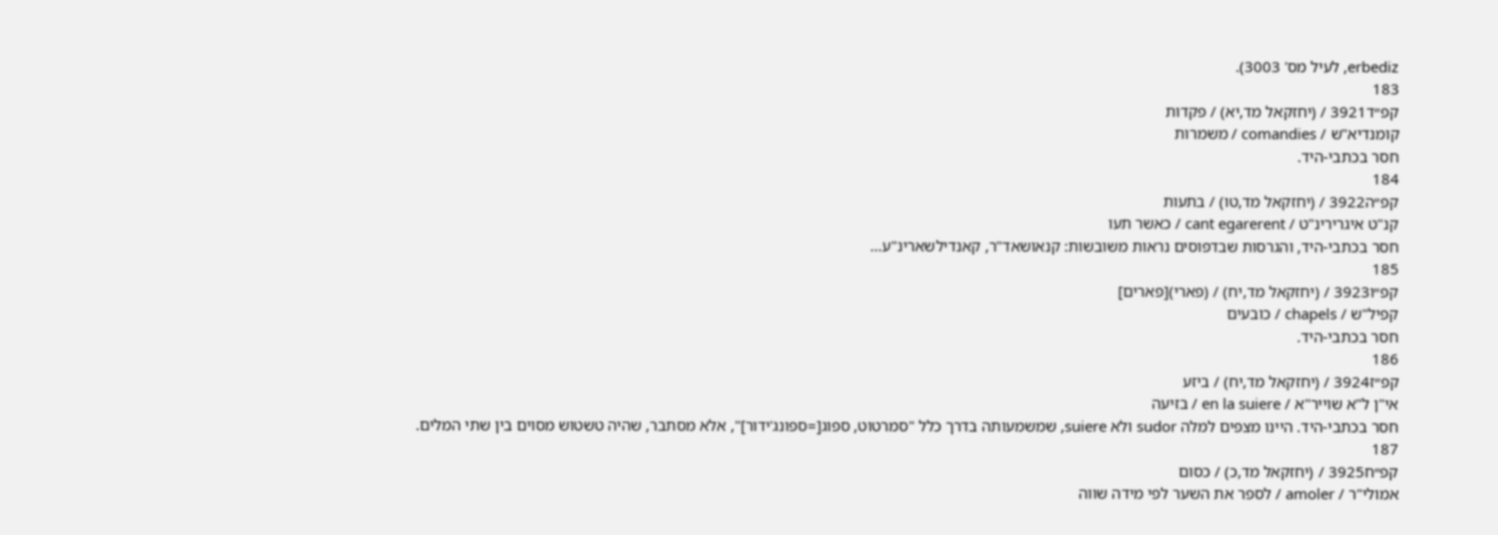erbediz, לעיל מס' 3003).
183
קפ״ד3921 / (יחזקאל מד,יא) / פקדות
קומנדיא"ש / comandies / משמרות
חסר בכתבי-היד.
184
קפ״ה3922 / (יחזקאל מד,טו) / בתעות
קנ"ט איגרירינ"ט / cant egarerent / כאשר תעו
חסר בכתבי-היד, והגרסות שבדפוסים נראות משובשות: קנאושאד"ר, קאנדילשארינ"ע…
185
קפ״ו3923 / (יחזקאל מד,יח) / (פארי)[פארים]
קפיל"ש / chapels / כובעים
חסר בכתבי-היד.
186
קפ״ז3924 / (יחזקאל מד,יח) / ביזע
אי"ן ל"א שוייר"א / en la suiere / בזיעה
חסר בכתבי-היד. היינו מצפים למלה sudor ולא suiere, שמשמעותה בדרך כלל "סמרטוט, ספוג[=ספונג'ידור]", אלא מסתבר, שהיה טשטוש מסוים בין שתי המלים.
187
קפ״ח3925 / (יחזקאל מד,כ) / כסום
אמולי"ר / amoler / לספר את השער לפי מידה שווה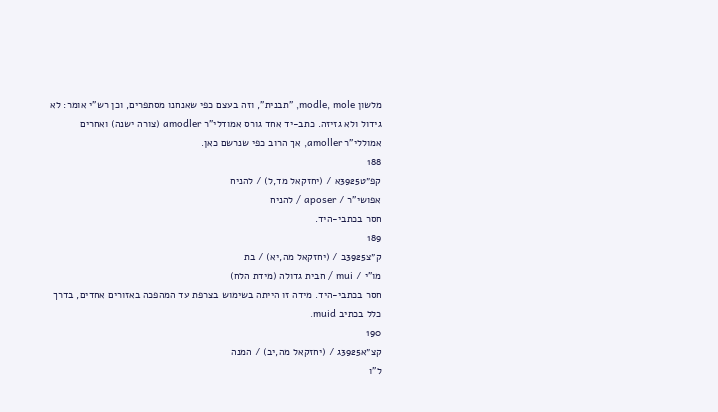מלשון modle, mole, "תבנית", וזה בעצם כפי שאנחנו מסתפרים, וכן רש"י אומר: לא גידול ולא גזיזה. כתב-יד אחד גורס אמודלי"ר amodler (צורה ישנה) ואחרים אמוללי"ר amoller, אך הרוב כפי שנרשם כאן.
188
קפ״ט3925א / (יחזקאל מד,ל) / להניח
אפושי"ר / aposer / להניח
חסר בכתבי-היד.
189
ק״צ3925ב / (יחזקאל מה,יא) / בת
מו"י / mui / חבית גדולה (מידת הלח)
חסר בכתבי-היד. מידה זו הייתה בשימוש בצרפת עד המהפכה באזורים אחדים, בדרך כלל בכתיב muid.
190
קצ״א3925ג / (יחזקאל מה,יב) / המנה
ל"ו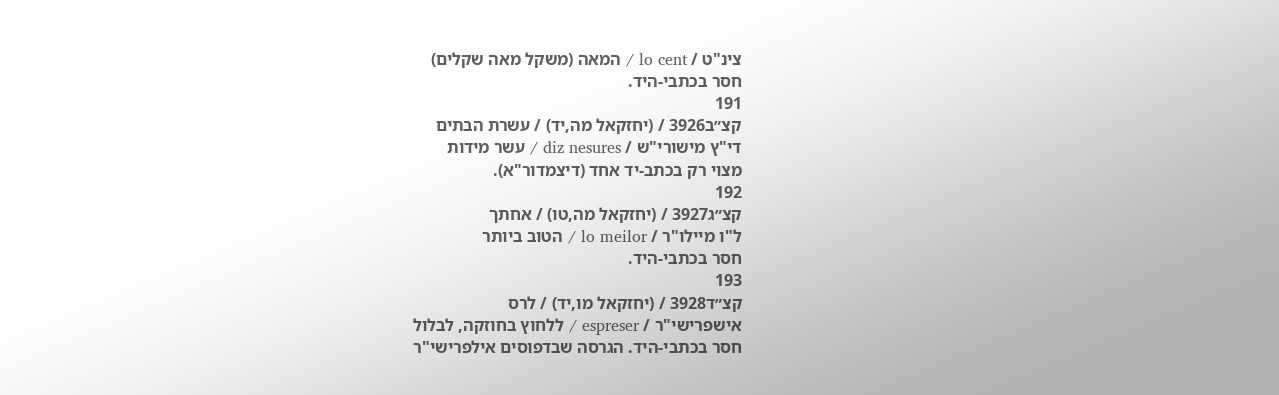צינ"ט / lo cent / המאה (משקל מאה שקלים)
חסר בכתבי-היד.
191
קצ״ב3926 / (יחזקאל מה,יד) / עשרת הבתים
די"ץ מישורי"ש / diz nesures / עשר מידות
מצוי רק בכתב-יד אחד (דיצמדור"א).
192
קצ״ג3927 / (יחזקאל מה,טו) / אחתך
ל"ו מיילו"ר / lo meilor / הטוב ביותר
חסר בכתבי-היד.
193
קצ״ד3928 / (יחזקאל מו,יד) / לרס
אישפרישי"ר / espreser / ללחוץ בחוזקה, לבלול
חסר בכתבי-היד. הגרסה שבדפוסים אילפרישי"ר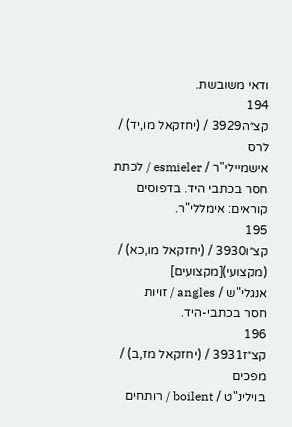ודאי משובשת.
194
קצ״ה3929 / (יחזקאל מו,יד) / לרס
אישמיילי"ר / esmieler / לכתת
חסר בכתבי היד. בדפוסים קוראים: אימללי"ר.
195
קצ״ו3930 / (יחזקאל מו,כא) / (מקצועי)[מקצועים]
אנגלי"ש / angles / זויות
חסר בכתבי-היד.
196
קצ״ז3931 / (יחזקאל מז,ב) / מפכים
בוילינ"ט / boilent / רותחים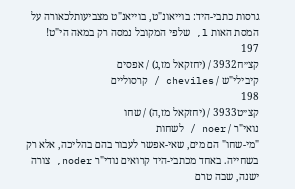גרסות כתבי-היד: בוייאונ"ט, בוייאנ"ט מצביעותלכאורה על המסת האות l, שלפי המקובל נמסה רק במאה הי"ט!
197
קצ״ח3932 / (יחזקאל מז,ג) / אפסים
קיבילי"ש / cheviles / קרסוליים
198
קצ״ט3933 / (יחזקאל מז,ה) / שחו
נואי"ר / noer / לשחות
"מי-שחו" הם מים, שאי-אפשר לעבור בהם בהליכה, אלא רק בשחייה. באחד מכתבי-היד קרואים נודי"ר noder, צורה ישנה, שבה טרם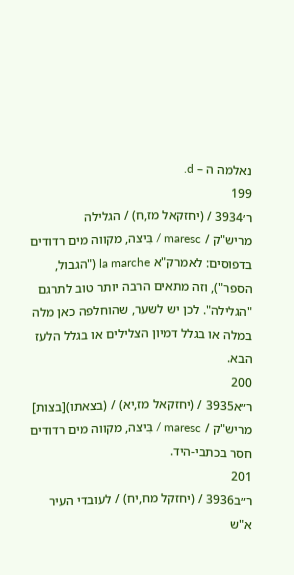נאלמה ה – d.
199
ר׳3934 / (יחזקאל מז,ח) / הגלילה
מריש"ק / maresc / בִּיצה, מקווה מים רדודים
בדפוסים: לאמרק"א la marche ("הגבול, הספר"), וזה מתאים הרבה יותר טוב לתרגם "הגלילה". לכן יש לשער, שהוחלפה כאן מלה במלה או בגלל דמיון הצלילים או בגלל הלעז הבא.
200
ר״א3935 / (יחזקאל מז,יא) / (בצאתו)[בצות]
מריש"ק / maresc / בִּיצה, מקווה מים רדודים
חסר בכתבי-היד.
201
ר״ב3936 / (יחזקל מח,יח) / לעובדי העיר
א"ש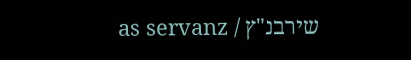שירבנ"ץ / as servanz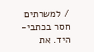/ למשרתים
חסר בכתבי-היד. את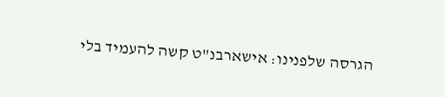הגרסה שלפנינו: אישארבנ"ט קשה להעמיד בלי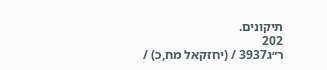תיקונים.
202
ר״ג3937 / (יחזקאל מח,כ) /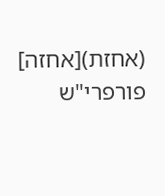(אחזת)[אחזה]
פורפרי"ש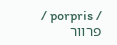/ porpris / פרוור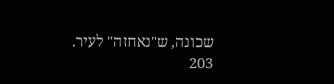שכונה, ש"נאחזה" לעיר.
203